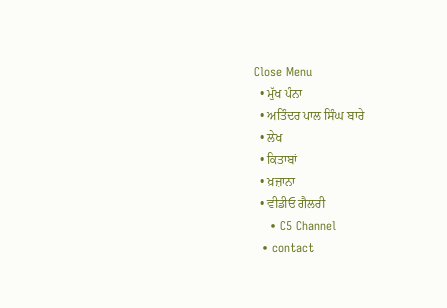Close Menu
  • ਮੁੱਖ ਪੰਨਾ
  • ਅਤਿੰਦਰ ਪਾਲ ਸਿੰਘ ਬਾਰੇ
  • ਲੇਖ
  • ਕਿਤਾਬਾਂ
  • ਖ਼ਜ਼ਾਨਾ
  • ਵੀਡੀਓ ਗੈਲਰੀ
    • C5 Channel
  • contact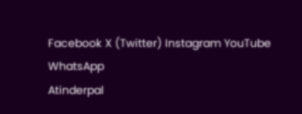Facebook X (Twitter) Instagram YouTube WhatsApp
Atinderpal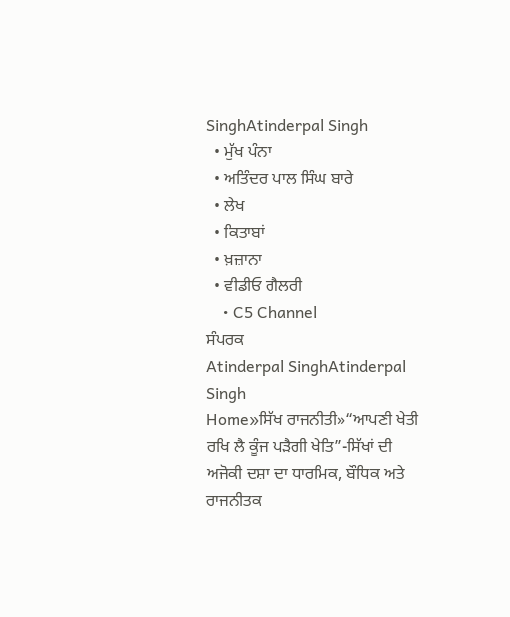SinghAtinderpal Singh
  • ਮੁੱਖ ਪੰਨਾ
  • ਅਤਿੰਦਰ ਪਾਲ ਸਿੰਘ ਬਾਰੇ
  • ਲੇਖ
  • ਕਿਤਾਬਾਂ
  • ਖ਼ਜ਼ਾਨਾ
  • ਵੀਡੀਓ ਗੈਲਰੀ
    • C5 Channel
ਸੰਪਰਕ
Atinderpal SinghAtinderpal Singh
Home»ਸਿੱਖ ਰਾਜਨੀਤੀ»“ਆਪਣੀ ਖੇਤੀ ਰਖਿ ਲੈ ਕੂੰਜ ਪੜੈਗੀ ਖੇਤਿ”-ਸਿੱਖਾਂ ਦੀ ਅਜੋਕੀ ਦਸ਼ਾ ਦਾ ਧਾਰਮਿਕ, ਬੌਧਿਕ ਅਤੇ ਰਾਜਨੀਤਕ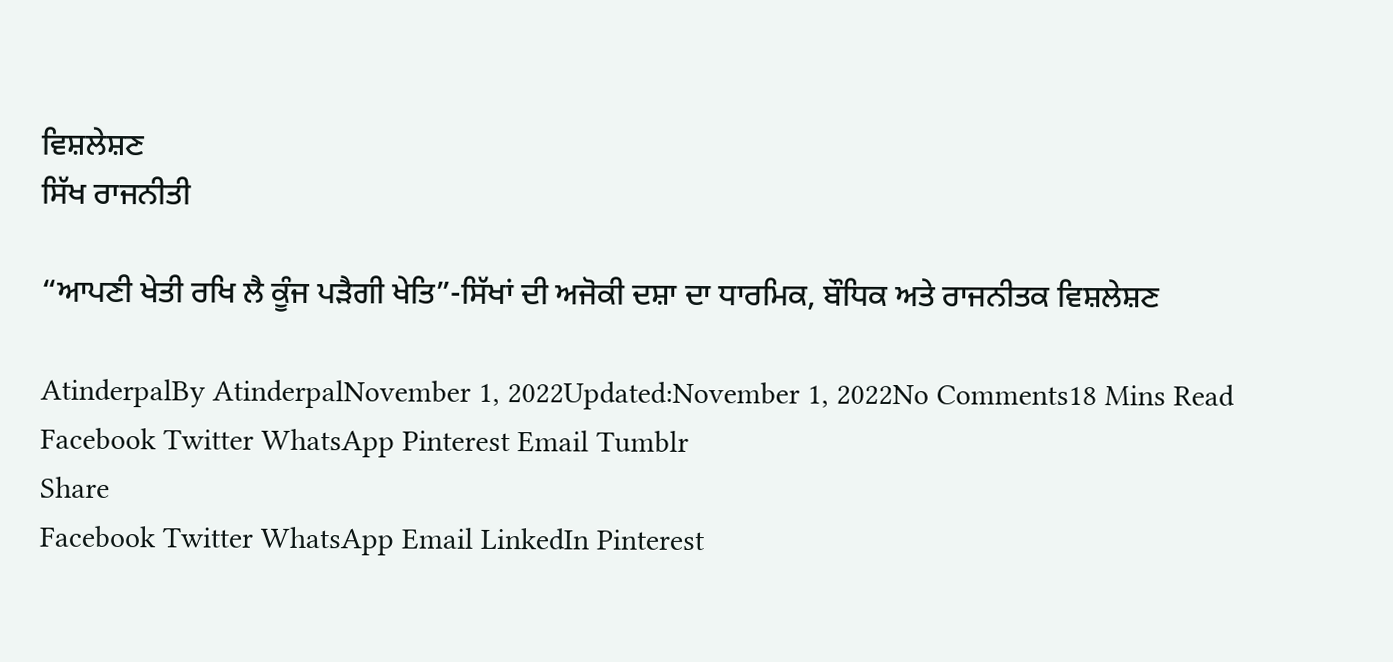ਵਿਸ਼ਲੇਸ਼ਣ
ਸਿੱਖ ਰਾਜਨੀਤੀ

“ਆਪਣੀ ਖੇਤੀ ਰਖਿ ਲੈ ਕੂੰਜ ਪੜੈਗੀ ਖੇਤਿ”-ਸਿੱਖਾਂ ਦੀ ਅਜੋਕੀ ਦਸ਼ਾ ਦਾ ਧਾਰਮਿਕ, ਬੌਧਿਕ ਅਤੇ ਰਾਜਨੀਤਕ ਵਿਸ਼ਲੇਸ਼ਣ

AtinderpalBy AtinderpalNovember 1, 2022Updated:November 1, 2022No Comments18 Mins Read
Facebook Twitter WhatsApp Pinterest Email Tumblr
Share
Facebook Twitter WhatsApp Email LinkedIn Pinterest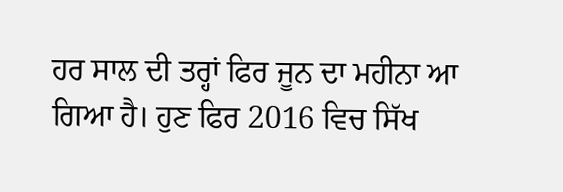ਹਰ ਸਾਲ ਦੀ ਤਰ੍ਹਾਂ ਫਿਰ ਜੂਨ ਦਾ ਮਹੀਨਾ ਆ ਗਿਆ ਹੈ। ਹੁਣ ਫਿਰ 2016 ਵਿਚ ਸਿੱਖ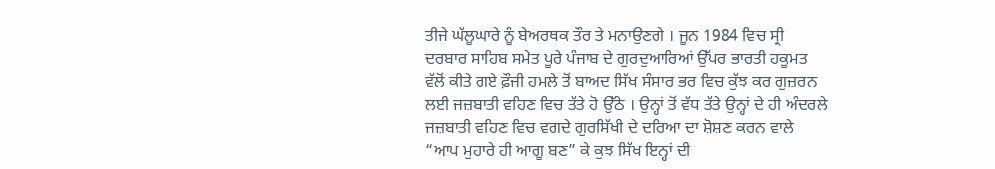ਤੀਜੇ ਘੱਲੂਘਾਰੇ ਨੂੰ ਬੇਅਰਥਕ ਤੌਰ ਤੇ ਮਨਾਉਣਗੇ । ਜੂਨ 1984 ਵਿਚ ਸ੍ਰੀ ਦਰਬਾਰ ਸਾਹਿਬ ਸਮੇਤ ਪੂਰੇ ਪੰਜਾਬ ਦੇ ਗੁਰਦੁਆਰਿਆਂ ਉੱਪਰ ਭਾਰਤੀ ਹਕੂਮਤ ਵੱਲੋਂ ਕੀਤੇ ਗਏ ਫ਼ੌਜੀ ਹਮਲੇ ਤੋਂ ਬਾਅਦ ਸਿੱਖ ਸੰਸਾਰ ਭਰ ਵਿਚ ਕੁੱਝ ਕਰ ਗੁਜ਼ਰਨ ਲਈ ਜਜ਼ਬਾਤੀ ਵਹਿਣ ਵਿਚ ਤੱਤੇ ਹੋ ਉੱਠੇ । ਉਨ੍ਹਾਂ ਤੋਂ ਵੱਧ ਤੱਤੇ ਉਨ੍ਹਾਂ ਦੇ ਹੀ ਅੰਦਰਲੇ ਜਜ਼ਬਾਤੀ ਵਹਿਣ ਵਿਚ ਵਗਦੇ ਗੁਰਸਿੱਖੀ ਦੇ ਦਰਿਆ ਦਾ ਸ਼ੋਸ਼ਣ ਕਰਨ ਵਾਲੇ “ਆਪ ਮੁਹਾਰੇ ਹੀ ਆਗੂ ਬਣ” ਕੇ ਕੁਝ ਸਿੱਖ ਇਨ੍ਹਾਂ ਦੀ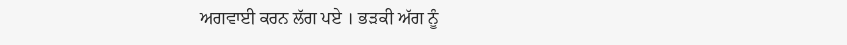ਅਗਵਾਈ ਕਰਨ ਲੱਗ ਪਏ । ਭੜਕੀ ਅੱਗ ਨੂੰ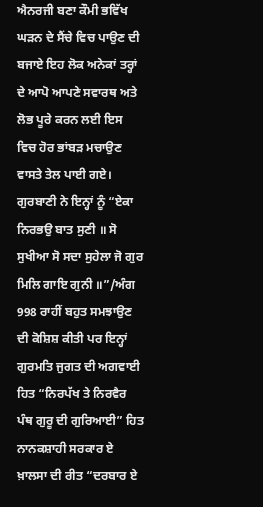ਐਨਰਜੀ ਬਣਾ ਕੌਮੀ ਭਵਿੱਖ ਘੜਨ ਦੇ ਸੈਂਚੇ ਵਿਚ ਪਾਉਣ ਦੀ ਬਜਾਏ ਇਹ ਲੋਕ ਅਨੇਕਾਂ ਤਰ੍ਹਾਂ ਦੇ ਆਪੋ ਆਪਣੇ ਸਵਾਰਥ ਅਤੇ ਲੋਭ ਪੂਰੇ ਕਰਨ ਲਈ ਇਸ ਵਿਚ ਹੋਰ ਭਾਂਬੜ ਮਚਾਉਣ ਵਾਸਤੇ ਤੇਲ ਪਾਈ ਗਏ। ਗੁਰਬਾਣੀ ਨੇ ਇਨ੍ਹਾਂ ਨੂੰ “ਏਕਾ ਨਿਰਭਉ ਬਾਤ ਸੁਣੀ ॥ ਸੋ ਸੁਖੀਆ ਸੋ ਸਦਾ ਸੁਹੇਲਾ ਜੋ ਗੁਰ ਮਿਲਿ ਗਾਇ ਗੁਨੀ ॥”/ਅੰਗ 998 ਰਾਹੀਂ ਬਹੁਤ ਸਮਝਾਉਣ ਦੀ ਕੋਸ਼ਿਸ਼ ਕੀਤੀ ਪਰ ਇਨ੍ਹਾਂ ਗੁਰਮਤਿ ਜੁਗਤ ਦੀ ਅਗਵਾਈ ਹਿਤ “ਨਿਰਪੱਖ ਤੇ ਨਿਰਵੈਰ ਪੰਥ ਗੁਰੂ ਦੀ ਗੁਰਿਆਈ” ਹਿਤ ਨਾਨਕਸ਼ਾਹੀ ਸਰਕਾਰ ਏ ਖ਼ਾਲਸਾ ਦੀ ਰੀਤ “ਦਰਬਾਰ ਏ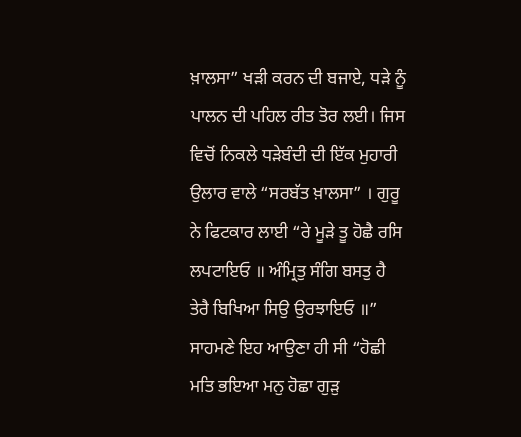ਖ਼ਾਲਸਾ” ਖੜੀ ਕਰਨ ਦੀ ਬਜਾਏ, ਧੜੇ ਨੂੰ ਪਾਲਨ ਦੀ ਪਹਿਲ ਰੀਤ ਤੋਰ ਲਈ। ਜਿਸ ਵਿਚੋਂ ਨਿਕਲੇ ਧੜੇਬੰਦੀ ਦੀ ਇੱਕ ਮੁਹਾਰੀ ਉਲਾਰ ਵਾਲੇ “ਸਰਬੱਤ ਖ਼ਾਲਸਾ” । ਗੁਰੂ ਨੇ ਫਿਟਕਾਰ ਲਾਈ “ਰੇ ਮੂੜੇ ਤੂ ਹੋਛੈ ਰਸਿ ਲਪਟਾਇਓ ॥ ਅੰਮ੍ਰਿਤੁ ਸੰਗਿ ਬਸਤੁ ਹੈ ਤੇਰੈ ਬਿਖਿਆ ਸਿਉ ਉਰਝਾਇਓ ॥”  ਸਾਹਮਣੇ ਇਹ ਆਉਣਾ ਹੀ ਸੀ “ਹੋਛੀ ਮਤਿ ਭਇਆ ਮਨੁ ਹੋਛਾ ਗੁੜੁ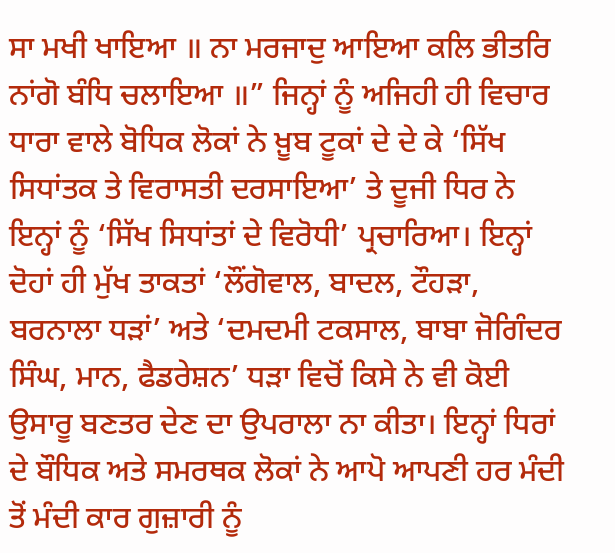ਸਾ ਮਖੀ ਖਾਇਆ ॥ ਨਾ ਮਰਜਾਦੁ ਆਇਆ ਕਲਿ ਭੀਤਰਿ ਨਾਂਗੋ ਬੰਧਿ ਚਲਾਇਆ ॥” ਜਿਨ੍ਹਾਂ ਨੂੰ ਅਜਿਹੀ ਹੀ ਵਿਚਾਰ ਧਾਰਾ ਵਾਲੇ ਬੋਧਿਕ ਲੋਕਾਂ ਨੇ ਖ਼ੂਬ ਟੂਕਾਂ ਦੇ ਦੇ ਕੇ ‘ਸਿੱਖ ਸਿਧਾਂਤਕ ਤੇ ਵਿਰਾਸਤੀ ਦਰਸਾਇਆ’ ਤੇ ਦੂਜੀ ਧਿਰ ਨੇ ਇਨ੍ਹਾਂ ਨੂੰ ‘ਸਿੱਖ ਸਿਧਾਂਤਾਂ ਦੇ ਵਿਰੋਧੀ’ ਪ੍ਰਚਾਰਿਆ। ਇਨ੍ਹਾਂ ਦੋਹਾਂ ਹੀ ਮੁੱਖ ਤਾਕਤਾਂ ‘ਲੌਂਗੋਵਾਲ, ਬਾਦਲ, ਟੌਹੜਾ, ਬਰਨਾਲਾ ਧੜਾਂ’ ਅਤੇ ‘ਦਮਦਮੀ ਟਕਸਾਲ, ਬਾਬਾ ਜੋਗਿੰਦਰ ਸਿੰਘ, ਮਾਨ, ਫੈਡਰੇਸ਼ਨ’ ਧੜਾ ਵਿਚੋਂ ਕਿਸੇ ਨੇ ਵੀ ਕੋਈ ਉਸਾਰੂ ਬਣਤਰ ਦੇਣ ਦਾ ਉਪਰਾਲਾ ਨਾ ਕੀਤਾ। ਇਨ੍ਹਾਂ ਧਿਰਾਂ ਦੇ ਬੌਧਿਕ ਅਤੇ ਸਮਰਥਕ ਲੋਕਾਂ ਨੇ ਆਪੋ ਆਪਣੀ ਹਰ ਮੰਦੀ ਤੋਂ ਮੰਦੀ ਕਾਰ ਗੁਜ਼ਾਰੀ ਨੂੰ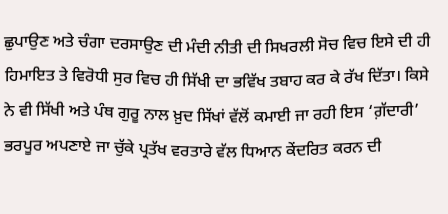ਛੁਪਾਉਣ ਅਤੇ ਚੰਗਾ ਦਰਸਾਉਣ ਦੀ ਮੰਦੀ ਨੀਤੀ ਦੀ ਸਿਖਰਲੀ ਸੋਚ ਵਿਚ ਇਸੇ ਦੀ ਹੀ ਹਿਮਾਇਤ ਤੇ ਵਿਰੋਧੀ ਸੁਰ ਵਿਚ ਹੀ ਸਿੱਖੀ ਦਾ ਭਵਿੱਖ ਤਬਾਹ ਕਰ ਕੇ ਰੱਖ ਦਿੱਤਾ। ਕਿਸੇ ਨੇ ਵੀ ਸਿੱਖੀ ਅਤੇ ਪੰਥ ਗੁਰੂ ਨਾਲ ਖ਼ੁਦ ਸਿੱਖਾਂ ਵੱਲੋਂ ਕਮਾਈ ਜਾ ਰਹੀ ਇਸ ‘ਗ਼ੱਦਾਰੀ’ ਭਰਪੂਰ ਅਪਣਾਏ ਜਾ ਚੁੱਕੇ ਪ੍ਰਤੱਖ ਵਰਤਾਰੇ ਵੱਲ ਧਿਆਨ ਕੇਂਦਰਿਤ ਕਰਨ ਦੀ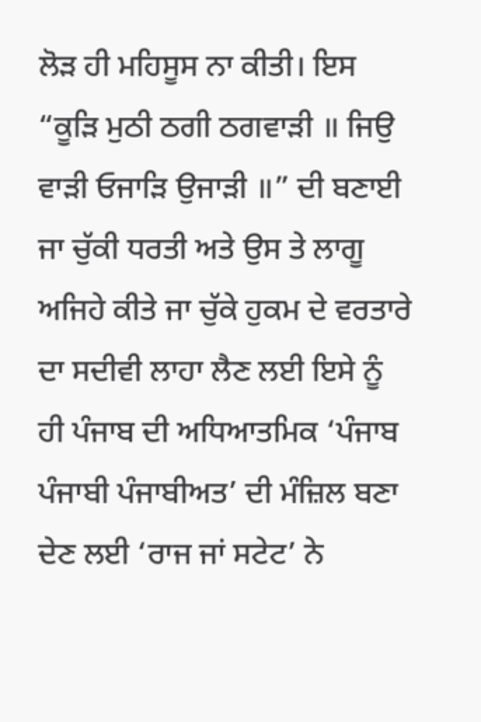ਲੋੜ ਹੀ ਮਹਿਸੂਸ ਨਾ ਕੀਤੀ। ਇਸ “ਕੂੜਿ ਮੁਠੀ ਠਗੀ ਠਗਵਾੜੀ ॥ ਜਿਉ ਵਾੜੀ ਓਜਾੜਿ ਉਜਾੜੀ ॥” ਦੀ ਬਣਾਈ ਜਾ ਚੁੱਕੀ ਧਰਤੀ ਅਤੇ ਉਸ ਤੇ ਲਾਗੂ ਅਜਿਹੇ ਕੀਤੇ ਜਾ ਚੁੱਕੇ ਹੁਕਮ ਦੇ ਵਰਤਾਰੇ ਦਾ ਸਦੀਵੀ ਲਾਹਾ ਲੈਣ ਲਈ ਇਸੇ ਨੂੰ ਹੀ ਪੰਜਾਬ ਦੀ ਅਧਿਆਤਮਿਕ ‘ਪੰਜਾਬ ਪੰਜਾਬੀ ਪੰਜਾਬੀਅਤ’ ਦੀ ਮੰਜ਼ਿਲ ਬਣਾ ਦੇਣ ਲਈ ‘ਰਾਜ ਜਾਂ ਸਟੇਟ’ ਨੇ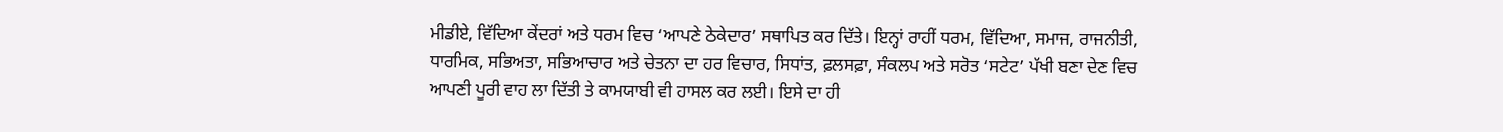ਮੀਡੀਏ, ਵਿੱਦਿਆ ਕੇਂਦਰਾਂ ਅਤੇ ਧਰਮ ਵਿਚ ‘ਆਪਣੇ ਠੇਕੇਦਾਰ’ ਸਥਾਪਿਤ ਕਰ ਦਿੱਤੇ। ਇਨ੍ਹਾਂ ਰਾਹੀਂ ਧਰਮ, ਵਿੱਦਿਆ, ਸਮਾਜ, ਰਾਜਨੀਤੀ, ਧਾਰਮਿਕ, ਸਭਿਅਤਾ, ਸਭਿਆਚਾਰ ਅਤੇ ਚੇਤਨਾ ਦਾ ਹਰ ਵਿਚਾਰ, ਸਿਧਾਂਤ, ਫ਼ਲਸਫ਼ਾ, ਸੰਕਲਪ ਅਤੇ ਸਰੋਤ ‘ਸਟੇਟ’ ਪੱਖੀ ਬਣਾ ਦੇਣ ਵਿਚ ਆਪਣੀ ਪੂਰੀ ਵਾਹ ਲਾ ਦਿੱਤੀ ਤੇ ਕਾਮਯਾਬੀ ਵੀ ਹਾਸਲ ਕਰ ਲਈ। ਇਸੇ ਦਾ ਹੀ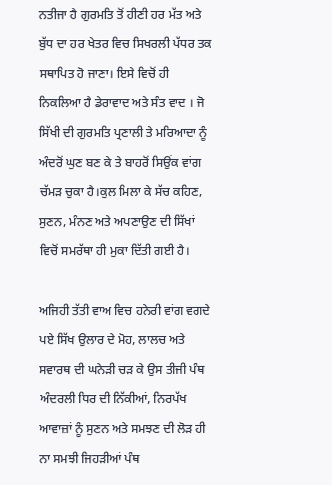ਨਤੀਜਾ ਹੈ ਗੁਰਮਤਿ ਤੋਂ ਹੀਣੀ ਹਰ ਮੱਤ ਅਤੇ ਬੁੱਧ ਦਾ ਹਰ ਖੇਤਰ ਵਿਚ ਸਿਖਰਲੀ ਪੱਧਰ ਤਕ ਸਥਾਪਿਤ ਹੋ ਜਾਣਾ। ਇਸੇ ਵਿਚੋਂ ਹੀ ਨਿਕਲਿਆ ਹੈ ਡੇਰਾਵਾਦ ਅਤੇ ਸੰਤ ਵਾਦ । ਜੋ ਸਿੱਖੀ ਦੀ ਗੁਰਮਤਿ ਪ੍ਰਣਾਲੀ ਤੇ ਮਰਿਆਦਾ ਨੂੰ ਅੰਦਰੋਂ ਘੁਣ ਬਣ ਕੇ ਤੇ ਬਾਹਰੋਂ ਸਿਉਂਕ ਵਾਂਗ ਚੱਮੜ ਚੁਕਾ ਹੈ।ਕੁਲ ਮਿਲਾ ਕੇ ਸੱਚ ਕਹਿਣ, ਸੁਣਨ, ਮੰਨਣ ਅਤੇ ਅਪਣਾਉਣ ਦੀ ਸਿੱਖਾਂ ਵਿਚੋਂ ਸਮਰੱਥਾ ਹੀ ਮੁਕਾ ਦਿੱਤੀ ਗਈ ਹੈ।

ਅਜਿਹੀ ਤੱਤੀ ਵਾਅ ਵਿਚ ਹਨੇਰੀ ਵਾਂਗ ਵਗਦੇ ਪਏ ਸਿੱਖ ਉਲਾਰ ਦੇ ਮੋਹ, ਲਾਲਚ ਅਤੇ ਸਵਾਰਥ ਦੀ ਘਨੇੜੀ ਚੜ ਕੇ ਉਸ ਤੀਜੀ ਪੰਥ ਅੰਦਰਲੀ ਧਿਰ ਦੀ ਨਿੱਕੀਆਂ, ਨਿਰਪੱਖ ਆਵਾਜ਼ਾਂ ਨੂੰ ਸੁਣਨ ਅਤੇ ਸਮਝਣ ਦੀ ਲੋੜ ਹੀ ਨਾ ਸਮਝੀ ਜਿਹੜੀਆਂ ਪੰਥ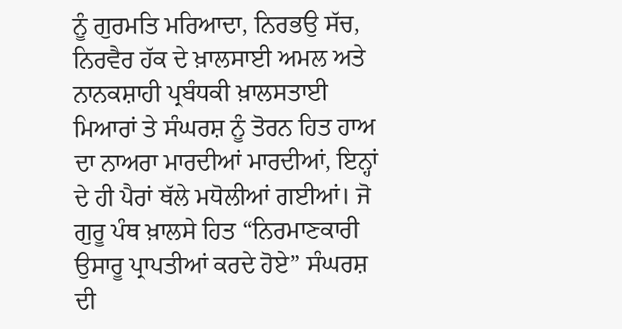ਨੂੰ ਗੁਰਮਤਿ ਮਰਿਆਦਾ, ਨਿਰਭਉ ਸੱਚ, ਨਿਰਵੈਰ ਹੱਕ ਦੇ ਖ਼ਾਲਸਾਈ ਅਮਲ ਅਤੇ ਨਾਨਕਸ਼ਾਹੀ ਪ੍ਰਬੰਧਕੀ ਖ਼ਾਲਸਤਾਈ ਮਿਆਰਾਂ ਤੇ ਸੰਘਰਸ਼ ਨੂੰ ਤੋਰਨ ਹਿਤ ਹਾਅ ਦਾ ਨਾਅਰਾ ਮਾਰਦੀਆਂ ਮਾਰਦੀਆਂ, ਇਨ੍ਹਾਂ ਦੇ ਹੀ ਪੈਰਾਂ ਥੱਲੇ ਮਧੋਲੀਆਂ ਗਈਆਂ। ਜੋ ਗੁਰੂ ਪੰਥ ਖ਼ਾਲਸੇ ਹਿਤ “ਨਿਰਮਾਣਕਾਰੀ ਉਸਾਰੂ ਪ੍ਰਾਪਤੀਆਂ ਕਰਦੇ ਹੋਏ” ਸੰਘਰਸ਼ ਦੀ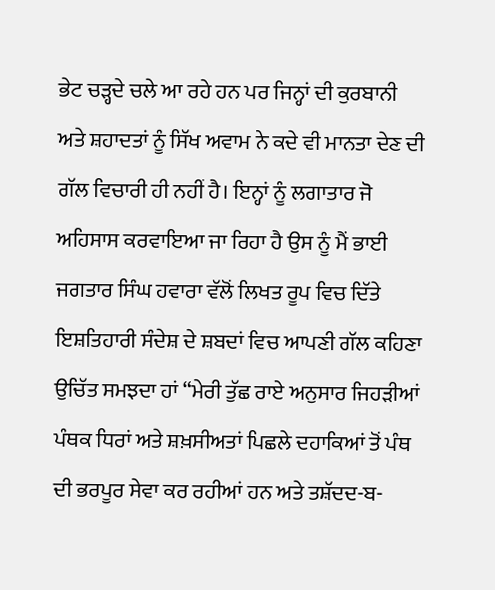ਭੇਟ ਚੜ੍ਹਦੇ ਚਲੇ ਆ ਰਹੇ ਹਨ ਪਰ ਜਿਨ੍ਹਾਂ ਦੀ ਕੁਰਬਾਨੀ ਅਤੇ ਸ਼ਹਾਦਤਾਂ ਨੂੰ ਸਿੱਖ ਅਵਾਮ ਨੇ ਕਦੇ ਵੀ ਮਾਨਤਾ ਦੇਣ ਦੀ ਗੱਲ ਵਿਚਾਰੀ ਹੀ ਨਹੀਂ ਹੈ। ਇਨ੍ਹਾਂ ਨੂੰ ਲਗਾਤਾਰ ਜੋ ਅਹਿਸਾਸ ਕਰਵਾਇਆ ਜਾ ਰਿਹਾ ਹੈ ਉਸ ਨੂੰ ਮੈਂ ਭਾਈ ਜਗਤਾਰ ਸਿੰਘ ਹਵਾਰਾ ਵੱਲੋਂ ਲਿਖਤ ਰੂਪ ਵਿਚ ਦਿੱਤੇ ਇਸ਼ਤਿਹਾਰੀ ਸੰਦੇਸ਼ ਦੇ ਸ਼ਬਦਾਂ ਵਿਚ ਆਪਣੀ ਗੱਲ ਕਹਿਣਾ ਉਚਿੱਤ ਸਮਝਦਾ ਹਾਂ “ਮੇਰੀ ਤੁੱਛ ਰਾਏ ਅਨੁਸਾਰ ਜਿਹੜੀਆਂ ਪੰਥਕ ਧਿਰਾਂ ਅਤੇ ਸ਼ਖ਼ਸੀਅਤਾਂ ਪਿਛਲੇ ਦਹਾਕਿਆਂ ਤੋਂ ਪੰਥ ਦੀ ਭਰਪੂਰ ਸੇਵਾ ਕਰ ਰਹੀਆਂ ਹਨ ਅਤੇ ਤਸ਼ੱਦਦ-ਬ-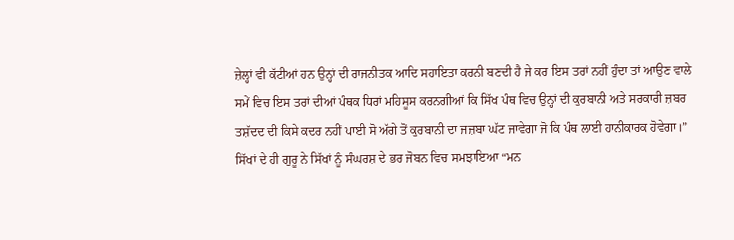ਜ਼ੇਲ੍ਹਾਂ ਵੀ ਕੱਟੀਆਂ ਹਨ ਉਨ੍ਹਾਂ ਦੀ ਰਾਜਨੀਤਕ ਆਦਿ ਸਹਾਇਤਾ ਕਰਨੀ ਬਣਦੀ ਹੈ ਜੇ ਕਰ ਇਸ ਤਰਾਂ ਨਹੀਂ ਹੁੰਦਾ ਤਾਂ ਆਉਣ ਵਾਲੇ ਸਮੇਂ ਵਿਚ ਇਸ ਤਰਾਂ ਦੀਆਂ ਪੰਥਕ ਧਿਰਾਂ ਮਹਿਸੂਸ ਕਰਨਗੀਆਂ ਕਿ ਸਿੱਖ ਪੰਥ ਵਿਚ ਉਨ੍ਹਾਂ ਦੀ ਕੁਰਬਾਨੀ ਅਤੇ ਸਰਕਾਰੀ ਜ਼ਬਰ ਤਸ਼ੱਦਦ ਦੀ ਕਿਸੇ ਕਦਰ ਨਹੀਂ ਪਾਈ ਸੋ ਅੱਗੇ ਤੋਂ ਕੁਰਬਾਨੀ ਦਾ ਜਜ਼ਬਾ ਘੱਟ ਜਾਵੇਗਾ ਜੋ ਕਿ ਪੰਥ ਲਾਈ ਹਾਨੀਕਾਰਕ ਹੋਵੇਗਾ।” ਸਿੱਖਾਂ ਦੇ ਹੀ ਗੁਰੂ ਨੇ ਸਿੱਖਾਂ ਨੂੰ ਸੰਘਰਸ਼ ਦੇ ਭਰ ਜੋਬਨ ਵਿਚ ਸਮਝਾਇਆ “ਮਨ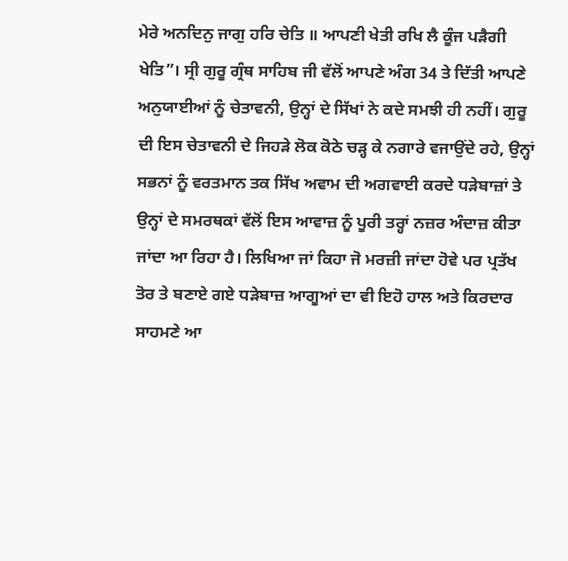ਮੇਰੇ ਅਨਦਿਨੁ ਜਾਗੁ ਹਰਿ ਚੇਤਿ ॥ ਆਪਣੀ ਖੇਤੀ ਰਖਿ ਲੈ ਕੂੰਜ ਪੜੈਗੀ ਖੇਤਿ”। ਸ੍ਰੀ ਗੁਰੂ ਗ੍ਰੰਥ ਸਾਹਿਬ ਜੀ ਵੱਲੋਂ ਆਪਣੇ ਅੰਗ 34 ਤੇ ਦਿੱਤੀ ਆਪਣੇ ਅਨੁਯਾਈਆਂ ਨੂੰ ਚੇਤਾਵਨੀ, ਉਨ੍ਹਾਂ ਦੇ ਸਿੱਖਾਂ ਨੇ ਕਦੇ ਸਮਝੀ ਹੀ ਨਹੀਂ। ਗੁਰੂ ਦੀ ਇਸ ਚੇਤਾਵਨੀ ਦੇ ਜਿਹੜੇ ਲੋਕ ਕੋਠੇ ਚੜ੍ਹ ਕੇ ਨਗਾਰੇ ਵਜਾਉਂਦੇ ਰਹੇ, ਉਨ੍ਹਾਂ ਸਭਨਾਂ ਨੂੰ ਵਰਤਮਾਨ ਤਕ ਸਿੱਖ ਅਵਾਮ ਦੀ ਅਗਵਾਈ ਕਰਦੇ ਧੜੇਬਾਜ਼ਾਂ ਤੇ ਉਨ੍ਹਾਂ ਦੇ ਸਮਰਥਕਾਂ ਵੱਲੋਂ ਇਸ ਆਵਾਜ਼ ਨੂੰ ਪੂਰੀ ਤਰ੍ਹਾਂ ਨਜ਼ਰ ਅੰਦਾਜ਼ ਕੀਤਾ ਜਾਂਦਾ ਆ ਰਿਹਾ ਹੈ। ਲਿਖਿਆ ਜਾਂ ਕਿਹਾ ਜੋ ਮਰਜ਼ੀ ਜਾਂਦਾ ਹੋਵੇ ਪਰ ਪ੍ਰਤੱਖ ਤੋਰ ਤੇ ਬਣਾਏ ਗਏ ਧੜੇਬਾਜ਼ ਆਗੂਆਂ ਦਾ ਵੀ ਇਹੋ ਹਾਲ ਅਤੇ ਕਿਰਦਾਰ ਸਾਹਮਣੇ ਆ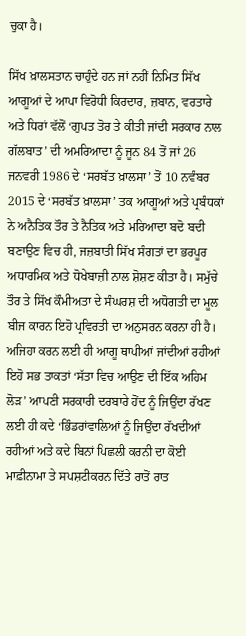ਚੁਕਾ ਹੈ।

ਸਿੱਖ ਖ਼ਾਲਸਤਾਨ ਚਾਹੁੰਦੇ ਹਨ ਜਾਂ ਨਹੀਂ ਨਿਮਿਤ ਸਿੱਖ ਆਗੂਆਂ ਦੇ ਆਪਾ ਵਿਰੋਧੀ ਕਿਰਦਾਰ, ਜ਼ਬਾਨ, ਵਰਤਾਰੇ ਅਤੇ ਧਿਰਾਂ ਵੱਲੋਂ ‘ਗੁਪਤ ਤੋਰ ਤੇ ਕੀਤੀ ਜਾਂਦੀ ਸਰਕਾਰ ਨਾਲ ਗੱਲਬਾਤ’ ਦੀ ਅਮਰਿਆਦਾ ਨੂੰ ਜੂਨ 84 ਤੋਂ ਜਾਂ 26 ਜਨਵਰੀ 1986 ਦੇ ‘ਸਰਬੱਤ ਖ਼ਾਲਸਾ’ ਤੋਂ 10 ਨਵੰਬਰ 2015 ਦੇ ‘ਸਰਬੱਤ ਖ਼ਾਲਸਾ’ ਤਕ ਆਗੂਆਂ ਅਤੇ ਪ੍ਰਬੰਧਕਾਂ ਨੇ ਅਨੈਤਿਕ ਤੌਰ ਤੇ ਨੈਤਿਕ ਅਤੇ ਮਰਿਆਦਾ ਬਦੋ ਬਦੀ ਬਣਾਉਣ ਵਿਚ ਹੀ, ਜਜ਼ਬਾਤੀ ਸਿੱਖ ਸੰਗਤਾਂ ਦਾ ਭਰਪੂਰ ਅਧਾਰਮਿਕ ਅਤੇ ਧੋਖੇਬਾਜ਼ੀ ਨਾਲ ਸ਼ੋਸ਼ਣ ਕੀਤਾ ਹੈ। ਸਮੁੱਚੇ ਤੌਰ ਤੇ ਸਿੱਖ ਕੌਮੀਅਤਾ ਦੇ ਸੰਘਰਸ਼ ਦੀ ਅਧੋਗਤੀ ਦਾ ਮੂਲ ਬੀਜ ਕਾਰਨ ਇਹੋ ਪ੍ਰਵਿਰਤੀ ਦਾ ਅਨੁਸਰਨ ਕਰਨਾ ਹੀ ਹੈ। ਅਜਿਹਾ ਕਰਨ ਲਈ ਹੀ ਆਗੂ ਥਾਪੀਆਂ ਜਾਂਦੀਆਂ ਰਹੀਆਂ ਇਹੋ ਸਭ ਤਾਕਤਾਂ ‘ਸੱਤਾ ਵਿਚ ਆਉਣ ਦੀ ਇੱਕ ਅਹਿਮ ਲੋੜ’ ਆਪਣੀ ਸਰਕਾਰੀ ਦਰਬਾਰੇ ਹੋਂਦ ਨੂੰ ਜਿਉਂਦਾ ਰੱਖਣ ਲਈ ਹੀ ਕਦੇ ‘ਭਿੰਡਰਾਂਵਾਲਿਆਂ ਨੂੰ ਜਿਉਂਦਾ ਰੱਖਦੀਆਂ ਰਹੀਆਂ ਅਤੇ ਕਦੇ ਬਿਨਾਂ ਪਿਛਲੀ ਕਰਨੀ ਦਾ ਕੋਈ ਮਾਫ਼ੀਨਾਮਾ ਤੇ ਸਪਸ਼ਟੀਕਰਨ ਦਿੱਤੇ ਰਾਤੋਂ ਰਾਤ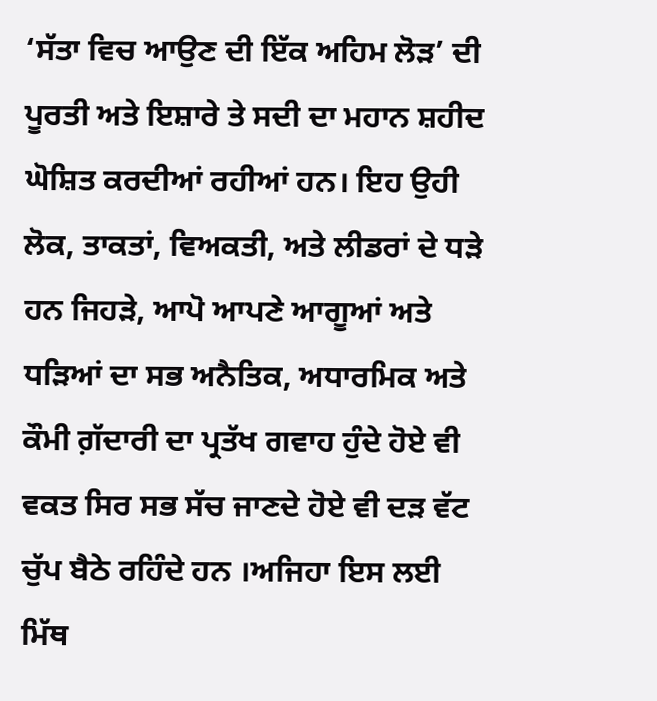‘ਸੱਤਾ ਵਿਚ ਆਉਣ ਦੀ ਇੱਕ ਅਹਿਮ ਲੋੜ’ ਦੀ ਪੂਰਤੀ ਅਤੇ ਇਸ਼ਾਰੇ ਤੇ ਸਦੀ ਦਾ ਮਹਾਨ ਸ਼ਹੀਦ ਘੋਸ਼ਿਤ ਕਰਦੀਆਂ ਰਹੀਆਂ ਹਨ। ਇਹ ਉਹੀ ਲੋਕ, ਤਾਕਤਾਂ, ਵਿਅਕਤੀ, ਅਤੇ ਲੀਡਰਾਂ ਦੇ ਧੜੇ ਹਨ ਜਿਹੜੇ, ਆਪੋ ਆਪਣੇ ਆਗੂਆਂ ਅਤੇ ਧੜਿਆਂ ਦਾ ਸਭ ਅਨੈਤਿਕ, ਅਧਾਰਮਿਕ ਅਤੇ ਕੌਮੀ ਗ਼ੱਦਾਰੀ ਦਾ ਪ੍ਰਤੱਖ ਗਵਾਹ ਹੁੰਦੇ ਹੋਏ ਵੀ ਵਕਤ ਸਿਰ ਸਭ ਸੱਚ ਜਾਣਦੇ ਹੋਏ ਵੀ ਦੜ ਵੱਟ ਚੁੱਪ ਬੈਠੇ ਰਹਿੰਦੇ ਹਨ ।ਅਜਿਹਾ ਇਸ ਲਈ ਮਿੱਥ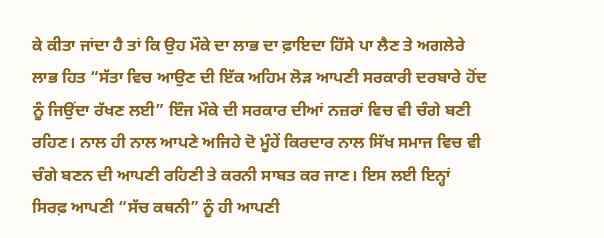ਕੇ ਕੀਤਾ ਜਾਂਦਾ ਹੈ ਤਾਂ ਕਿ ਉਹ ਮੌਕੇ ਦਾ ਲਾਭ ਦਾ ਫ਼ਾਇਦਾ ਹਿੱਸੇ ਪਾ ਲੈਣ ਤੇ ਅਗਲੇਰੇ ਲਾਭ ਹਿਤ “ਸੱਤਾ ਵਿਚ ਆਉਣ ਦੀ ਇੱਕ ਅਹਿਮ ਲੋੜ ਆਪਣੀ ਸਰਕਾਰੀ ਦਰਬਾਰੇ ਹੋਂਦ ਨੂੰ ਜਿਉਂਦਾ ਰੱਖਣ ਲਈ” ਇੰਜ ਮੌਕੇ ਦੀ ਸਰਕਾਰ ਦੀਆਂ ਨਜ਼ਰਾਂ ਵਿਚ ਵੀ ਚੰਗੇ ਬਣੀ ਰਹਿਣ। ਨਾਲ ਹੀ ਨਾਲ ਆਪਣੇ ਅਜਿਹੇ ਦੋ ਮੂੰਹੇਂ ਕਿਰਦਾਰ ਨਾਲ ਸਿੱਖ ਸਮਾਜ ਵਿਚ ਵੀ ਚੰਗੇ ਬਣਨ ਦੀ ਆਪਣੀ ਰਹਿਣੀ ਤੇ ਕਰਨੀ ਸਾਬਤ ਕਰ ਜਾਣ। ਇਸ ਲਈ ਇਨ੍ਹਾਂ ਸਿਰਫ਼ ਆਪਣੀ “ਸੱਚ ਕਥਨੀ” ਨੂੰ ਹੀ ਆਪਣੀ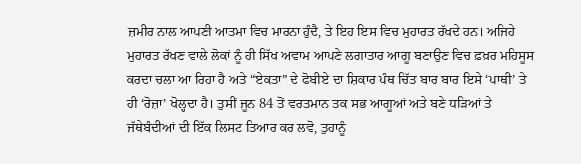ਜ਼ਮੀਰ ਨਾਲ ਆਪਣੀ ਆਤਮਾ ਵਿਚ ਮਾਰਨਾ ਹੁੰਦੈ, ਤੇ ਇਹ ਇਸ ਵਿਚ ਮੁਹਾਰਤ ਰੱਖਦੇ ਹਨ। ਅਜਿਹੇ ਮੁਹਾਰਤ ਰੱਖਣ ਵਾਲੇ ਲੋਕਾਂ ਨੂੰ ਹੀ ਸਿੱਖ ਅਵਾਮ ਆਪਣੇ ਲਗਾਤਾਰ ਆਗੂ ਬਣਾਉਣ ਵਿਚ ਫ਼ਖ਼ਰ ਮਹਿਸੂਸ ਕਰਦਾ ਚਲਾ ਆ ਰਿਹਾ ਹੈ ਅਤੇ “ਏਕਤਾ” ਦੇ ਫੋਬੀਏ ਦਾ ਸ਼ਿਕਾਰ ਪੰਥ ਚਿੱਤ ਬਾਰ ਬਾਰ ਇਸੇ ‘ਪਾਥੀ’ ਤੇ ਹੀ ‘ਰੋਜ਼ਾ’ ਖੋਲ੍ਹਦਾ ਹੈ। ਤੁਸੀਂ ਜੂਨ 84 ਤੋਂ ਵਰਤਮਾਨ ਤਕ ਸਭ ਆਗੂਆਂ ਅਤੇ ਬਣੇ ਧੜਿਆਂ ਤੇ ਜੱਥੇਬੰਦੀਆਂ ਦੀ ਇੱਕ ਲਿਸਟ ਤਿਆਰ ਕਰ ਲਵੋ, ਤੁਹਾਨੂੰ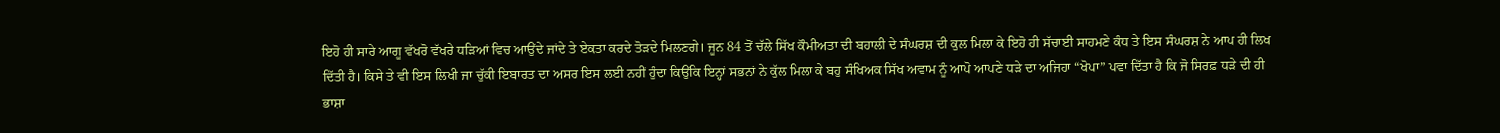ਇਹੋ ਹੀ ਸਾਰੇ ਆਗੂ ਵੱਖਰੋ ਵੱਖਰੇ ਧੜਿਆਂ ਵਿਚ ਆਉਂਦੇ ਜਾਂਦੇ ਤੇ ਏਕਤਾ ਕਰਦੇ ਤੋੜਦੇ ਮਿਲਣਗੇ। ਜੂਨ 84 ਤੋਂ ਚੱਲੇ ਸਿੱਖ ਕੌਮੀਅਤਾ ਦੀ ਬਹਾਲੀ ਦੇ ਸੰਘਰਸ਼ ਦੀ ਕੁਲ ਮਿਲਾ ਕੇ ਇਹੋ ਹੀ ਸੱਚਾਈ ਸਾਹਮਣੇ ਕੰਧ ਤੇ ਇਸ ਸੰਘਰਸ਼ ਨੇ ਆਪ ਹੀ ਲਿਖ ਦਿੱਤੀ ਹੈ। ਕਿਸੇ ਤੇ ਵੀ ਇਸ ਲਿਖੀ ਜਾ ਚੁੱਕੀ ਇਬਾਰਤ ਦਾ ਅਸਰ ਇਸ ਲਈ ਨਹੀਂ ਹੁੰਦਾ ਕਿਉਂਕਿ ਇਨ੍ਹਾਂ ਸਭਨਾਂ ਨੇ ਕੁੱਲ ਮਿਲਾ ਕੇ ਬਹੁ ਸੰਖਿਅਕ ਸਿੱਖ ਅਵਾਮ ਨੂੰ ਆਪੋ ਆਪਣੇ ਧੜੇ ਦਾ ਅਜਿਹਾ “ਖੋਪਾ” ਪਵਾ ਦਿੱਤਾ ਹੈ ਕਿ ਜੋ ਸਿਰਫ਼ ਧੜੇ ਦੀ ਹੀ ਭਾਸ਼ਾ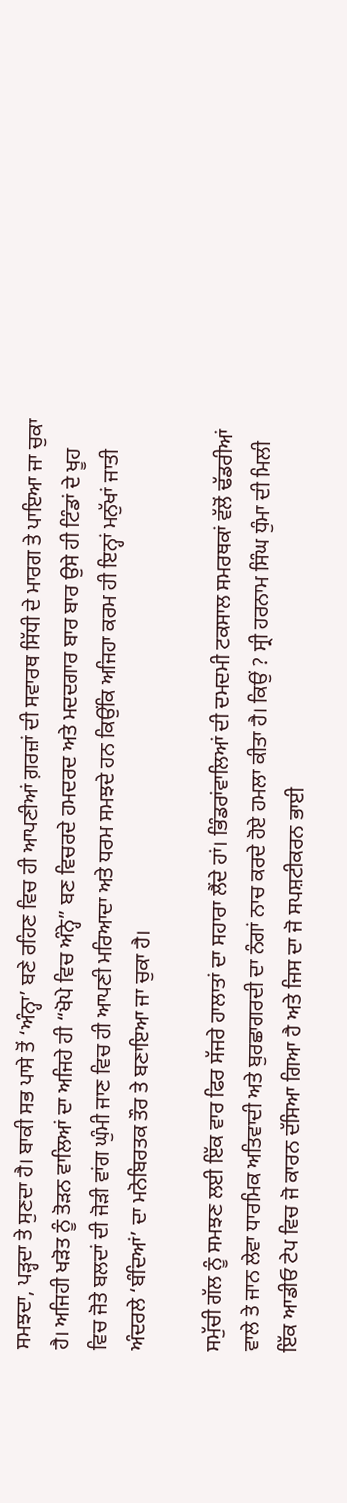ਸਮਝਦਾ, ਪੜ੍ਹਦਾ ਤੇ ਸੁਣਦਾ ਹੈ। ਬਾਕੀ ਸਭ ਪਾਸੇ ਤੋਂ ‘ਅੰਨ੍ਹਾ’ ਬਣੇ ਰਹਿਣ ਵਿਚ ਹੀ ਆਪਣੀਆਂ ਗ਼ਰਜ਼ਾਂ ਦੀ ਸਵਾਰਥ ਸਿੱਧੀ ਦੇ ਮਾਰਗ ਤੇ ਪਾਇਆ ਜਾ ਚੁਕਾ ਹੈ। ਅਜਿਹੀ ਖੜੋਤ ਨੂੰ ਤੋੜਨ ਵਾਲਿਆਂ ਦਾ ਅਜਿਹੇ ਹੀ “ਖੋਪੇ ਵਿਚ ਅੰਨ੍ਹੇ” ਬਣ ਵਿਚਰਦੇ ਹਮਦਰਦ ਅਤੇ ਮਦਦਗਾਰ ਬਾਰ ਬਾਰ ਉਸੇ ਹੀ ਟਿੰਡਾਂ ਦੇ ਖੂਹ ਵਿਚ ਜੋਤੇ ਬਲਦਾਂ ਦੀ ਜੋੜੀ ਵਾਂਗ ਘੁੰਮੀ ਜਾਣ ਵਿਚ ਹੀ ਆਪਣੀ ਮਰਿਆਦਾ ਅਤੇ ਧਰਮ ਸਮਝਦੇ ਹਨ ਕਿਉਂਕਿ ਅਜਿਹਾ ਕਰਮ ਹੀ ਇਨ੍ਹਾਂ ਮਨੁੱਖਾਂ ਜਾਤੀ ਅੰਦਰਲੇ ‘ਬੰਦਿਆਂ’ ਦਾ ਮਨੋਬਿਰਤਕ ਤੌਰ ਤੇ ਬਣਾਇਆ ਜਾ ਚੁਕਾ ਹੈ।

ਸਮੁੱਚੀ ਗੱਲ ਨੂੰ ਸਮਝਣ ਲਈ ਇੱਕ ਵਾਰ ਫਿਰ ਸੱਜਰੇ ਹਾਲਾਤਾਂ ਦਾ ਸਹਾਰਾ ਲੈਂਦੇ ਹਾਂ। ਭਿੰਡਰਾਂਵਾਲਿਆਂ ਦੀ ਦਮਦਮੀ ਟਕਸਾਲ ਸਮਰਥਕਾਂ ਵੱਲੋਂ ਢੱਡਰੀਆਂ ਵਾਲੇ ਤੇ ਜਾਨ ਲੇਵਾ ਧਾਰਮਿਕ ਅਤਿਵਾਦੀ ਅਤੇ ਬੁਰਛਾਗਰਦੀ ਦਾ ਨੰਗਾਂ ਨਾਚ ਕਰਦੇ ਹੋਏ ਹਮਲਾ ਕੀਤਾ ਹੈ। ਕਿਉਂ ? ਸ੍ਰੀ ਹਰਨਾਮ ਸਿੰਘ ਧੁੰਮਾ ਦੀ ਮਿਲੀ ਇੱਕ ਆਡੀਓ ਟੇਪ ਵਿਚ ਜੋ ਕਾਰਨ ਦੱਸਿਆ ਗਿਆ ਹੈ ਅਤੇ ਜਿਸ ਦਾ ਜੋ ਸਪਸ਼ਟੀਕਰਨ ਭਾਈ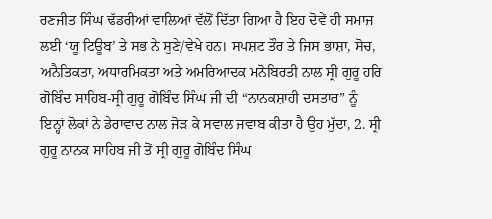ਰਣਜੀਤ ਸਿੰਘ ਢੱਡਰੀਆਂ ਵਾਲਿਆਂ ਵੱਲੋਂ ਦਿੱਤਾ ਗਿਆ ਹੈ ਇਹ ਦੋਵੇਂ ਹੀ ਸਮਾਜ ਲਈ ‘ਯੂ ਟਿਊਬ’ ਤੇ ਸਭ ਨੇ ਸੁਣੇ/ਵੇਖੇ ਹਨ। ਸਪਸ਼ਟ ਤੌਰ ਤੇ ਜਿਸ ਭਾਸ਼ਾ, ਸੋਚ, ਅਨੈਤਿਕਤਾ, ਅਧਾਰਮਿਕਤਾ ਅਤੇ ਅਮਰਿਆਦਕ ਮਨੋਬਿਰਤੀ ਨਾਲ ਸ੍ਰੀ ਗੁਰੂ ਹਰਿ ਗੋਬਿੰਦ ਸਾਹਿਬ-ਸ੍ਰੀ ਗੁਰੂ ਗੋਬਿੰਦ ਸਿੰਘ ਜੀ ਦੀ “ਨਾਨਕਸ਼ਾਹੀ ਦਸਤਾਰ” ਨੂੰ ਇਨ੍ਹਾਂ ਲੋਕਾਂ ਨੇ ਡੇਰਾਵਾਦ ਨਾਲ ਜੋੜ ਕੇ ਸਵਾਲ ਜਵਾਬ ਕੀਤਾ ਹੈ ਉਹ ਮੁੱਦਾ, 2. ਸ੍ਰੀ ਗੁਰੂ ਨਾਨਕ ਸਾਹਿਬ ਜੀ ਤੋਂ ਸ੍ਰੀ ਗੁਰੂ ਗੋਬਿੰਦ ਸਿੰਘ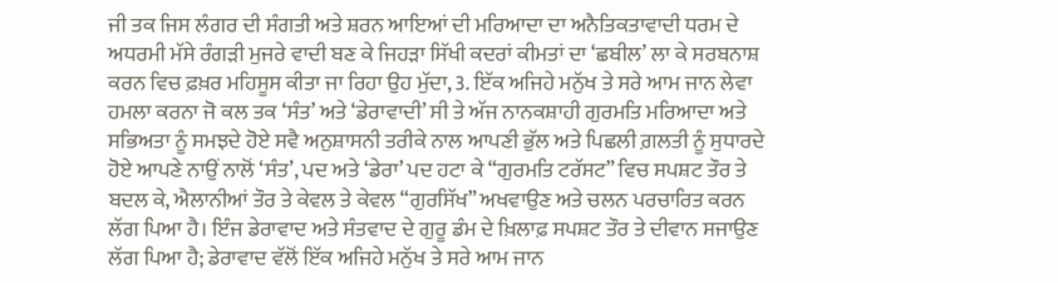ਜੀ ਤਕ ਜਿਸ ਲੰਗਰ ਦੀ ਸੰਗਤੀ ਅਤੇ ਸ਼ਰਨ ਆਇਆਂ ਦੀ ਮਰਿਆਦਾ ਦਾ ਅਨੈਤਿਕਤਾਵਾਦੀ ਧਰਮ ਦੇ ਅਧਰਮੀ ਮੱਸੇ ਰੰਗੜੀ ਮੁਜਰੇ ਵਾਦੀ ਬਣ ਕੇ ਜਿਹੜਾ ਸਿੱਖੀ ਕਦਰਾਂ ਕੀਮਤਾਂ ਦਾ ‘ਛਬੀਲ’ ਲਾ ਕੇ ਸਰਬਨਾਸ਼ ਕਰਨ ਵਿਚ ਫ਼ਖ਼ਰ ਮਹਿਸੂਸ ਕੀਤਾ ਜਾ ਰਿਹਾ ਉਹ ਮੁੱਦਾ, 3. ਇੱਕ ਅਜਿਹੇ ਮਨੁੱਖ ਤੇ ਸਰੇ ਆਮ ਜਾਨ ਲੇਵਾ ਹਮਲਾ ਕਰਨਾ ਜੋ ਕਲ ਤਕ ‘ਸੰਤ’ ਅਤੇ ‘ਡੇਰਾਵਾਦੀ’ ਸੀ ਤੇ ਅੱਜ ਨਾਨਕਸ਼ਾਹੀ ਗੁਰਮਤਿ ਮਰਿਆਦਾ ਅਤੇ ਸਭਿਅਤਾ ਨੂੰ ਸਮਝਦੇ ਹੋਏ ਸਵੈ ਅਨੁਸ਼ਾਸਨੀ ਤਰੀਕੇ ਨਾਲ ਆਪਣੀ ਭੁੱਲ ਅਤੇ ਪਿਛਲੀ ਗ਼ਲਤੀ ਨੂੰ ਸੁਧਾਰਦੇ ਹੋਏ ਆਪਣੇ ਨਾਉਂ ਨਾਲੋਂ ‘ਸੰਤ’, ਪਦ ਅਤੇ ‘ਡੇਰਾ’ ਪਦ ਹਟਾ ਕੇ “ਗੁਰਮਤਿ ਟਰੱਸਟ” ਵਿਚ ਸਪਸ਼ਟ ਤੌਰ ਤੇ ਬਦਲ ਕੇ, ਐਲਾਨੀਆਂ ਤੌਰ ਤੇ ਕੇਵਲ ਤੇ ਕੇਵਲ “ਗੁਰਸਿੱਖ” ਅਖਵਾਉਣ ਅਤੇ ਚਲਨ ਪਰਚਾਰਿਤ ਕਰਨ ਲੱਗ ਪਿਆ ਹੈ। ਇੰਜ ਡੇਰਾਵਾਦ ਅਤੇ ਸੰਤਵਾਦ ਦੇ ਗੁਰੂ ਡੰਮ ਦੇ ਖ਼ਿਲਾਫ਼ ਸਪਸ਼ਟ ਤੌਰ ਤੇ ਦੀਵਾਨ ਸਜਾਉਣ ਲੱਗ ਪਿਆ ਹੈ; ਡੇਰਾਵਾਦ ਵੱਲੋਂ ਇੱਕ ਅਜਿਹੇ ਮਨੁੱਖ ਤੇ ਸਰੇ ਆਮ ਜਾਨ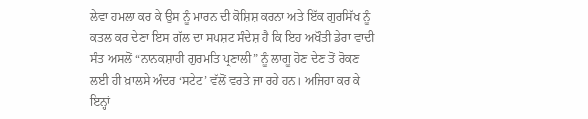ਲੇਵਾ ਹਮਲਾ ਕਰ ਕੇ ਉਸ ਨੂੰ ਮਾਰਨ ਦੀ ਕੋਸ਼ਿਸ਼ ਕਰਨਾ ਅਤੇ ਇੱਕ ਗੁਰਸਿੱਖ ਨੂੰ ਕਤਲ ਕਰ ਦੇਣਾ ਇਸ ਗੱਲ ਦਾ ਸਪਸ਼ਟ ਸੰਦੇਸ਼ ਹੈ ਕਿ ਇਹ ਅਖੌਤੀ ਡੇਰਾ ਵਾਦੀ ਸੰਤ ਅਸਲੋਂ “ਨਾਨਕਸ਼ਾਹੀ ਗੁਰਮਤਿ ਪ੍ਰਣਾਲੀ” ਨੂੰ ਲਾਗੂ ਹੋਣ ਦੇਣ ਤੋਂ ਰੋਕਣ ਲਈ ਹੀ ਖ਼ਾਲਸੇ ਅੰਦਰ ‘ਸਟੇਟ’ ਵੱਲੋਂ ਵਰਤੇ ਜਾ ਰਹੇ ਹਨ। ਅਜਿਹਾ ਕਰ ਕੇ ਇਨ੍ਹਾਂ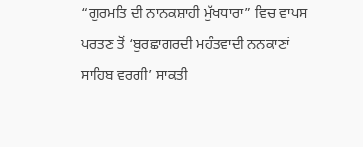“ਗੁਰਮਤਿ ਦੀ ਨਾਨਕਸ਼ਾਹੀ ਮੁੱਖਧਾਰਾ” ਵਿਚ ਵਾਪਸ ਪਰਤਣ ਤੋਂ ‘ਬੁਰਛਾਗਰਦੀ ਮਹੰਤਵਾਦੀ ਨਨਕਾਣਾਂ ਸਾਹਿਬ ਵਰਗੀ’ ਸਾਕਤੀ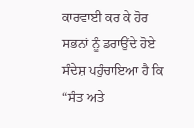ਕਾਰਵਾਈ ਕਰ ਕੇ ਹੋਰ ਸਭਨਾਂ ਨੂੰ ਡਰਾਉਂਦੇ ਹੋਏ ਸੰਦੇਸ਼ ਪਹੁੰਚਾਇਆ ਹੈ ਕਿ “ਸੰਤ ਅਤੇ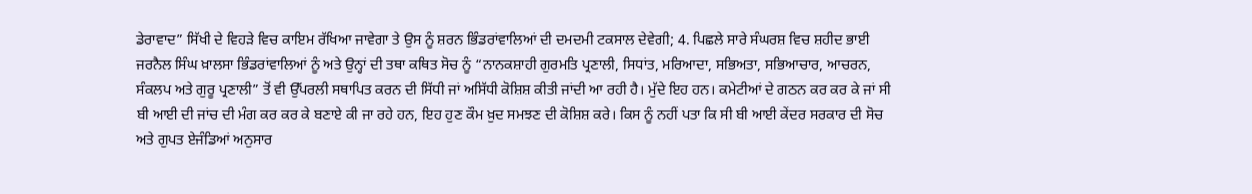ਡੇਰਾਵਾਦ” ਸਿੱਖੀ ਦੇ ਵਿਹੜੇ ਵਿਚ ਕਾਇਮ ਰੱਖਿਆ ਜਾਵੇਗਾ ਤੇ ਉਸ ਨੂੰ ਸ਼ਰਨ ਭਿੰਡਰਾਂਵਾਲਿਆਂ ਦੀ ਦਮਦਮੀ ਟਕਸਾਲ ਦੇਵੇਗੀ; 4. ਪਿਛਲੇ ਸਾਰੇ ਸੰਘਰਸ਼ ਵਿਚ ਸ਼ਹੀਦ ਭਾਈ ਜਰਨੈਲ ਸਿੰਘ ਖ਼ਾਲਸਾ ਭਿੰਡਰਾਂਵਾਲਿਆਂ ਨੂੰ ਅਤੇ ਉਨ੍ਹਾਂ ਦੀ ਤਥਾ ਕਥਿਤ ਸੋਚ ਨੂੰ “ਨਾਨਕਸ਼ਾਹੀ ਗੁਰਮਤਿ ਪ੍ਰਣਾਲੀ, ਸਿਧਾਂਤ, ਮਰਿਆਦਾ, ਸਭਿਅਤਾ, ਸਭਿਆਚਾਰ, ਆਚਰਨ, ਸੰਕਲਪ ਅਤੇ ਗੁਰੂ ਪ੍ਰਣਾਲੀ” ਤੋਂ ਵੀ ਉੱਪਰਲੀ ਸਥਾਪਿਤ ਕਰਨ ਦੀ ਸਿੱਧੀ ਜਾਂ ਅਸਿੱਧੀ ਕੋਸ਼ਿਸ਼ ਕੀਤੀ ਜਾਂਦੀ ਆ ਰਹੀ ਹੈ। ਮੁੱਦੇ ਇਹ ਹਨ। ਕਮੇਟੀਆਂ ਦੇ ਗਠਨ ਕਰ ਕਰ ਕੇ ਜਾਂ ਸੀ ਬੀ ਆਈ ਦੀ ਜਾਂਚ ਦੀ ਮੰਗ ਕਰ ਕਰ ਕੇ ਬਣਾਏ ਕੀ ਜਾ ਰਹੇ ਹਨ, ਇਹ ਹੁਣ ਕੌਮ ਖ਼ੁਦ ਸਮਝਣ ਦੀ ਕੋਸ਼ਿਸ਼ ਕਰੇ। ਕਿਸ ਨੂੰ ਨਹੀਂ ਪਤਾ ਕਿ ਸੀ ਬੀ ਆਈ ਕੇਂਦਰ ਸਰਕਾਰ ਦੀ ਸੋਚ ਅਤੇ ਗੁਪਤ ਏਜੰਡਿਆਂ ਅਨੁਸਾਰ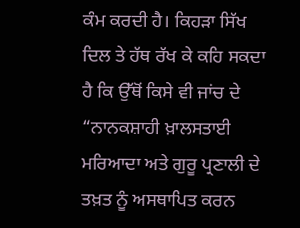ਕੰਮ ਕਰਦੀ ਹੈ। ਕਿਹੜਾ ਸਿੱਖ ਦਿਲ ਤੇ ਹੱਥ ਰੱਖ ਕੇ ਕਹਿ ਸਕਦਾ ਹੈ ਕਿ ਉੱਥੋਂ ਕਿਸੇ ਵੀ ਜਾਂਚ ਦੇ “ਨਾਨਕਸ਼ਾਹੀ ਖ਼ਾਲਸਤਾਈ ਮਰਿਆਦਾ ਅਤੇ ਗੁਰੂ ਪ੍ਰਣਾਲੀ ਦੇ ਤਖ਼ਤ ਨੂੰ ਅਸਥਾਪਿਤ ਕਰਨ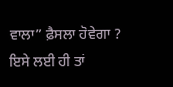ਵਾਲਾ” ਫ਼ੈਸਲਾ ਹੋਵੇਗਾ ? ਇਸੇ ਲਈ ਹੀ ਤਾਂ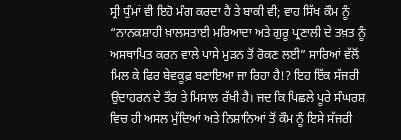ਸ੍ਰੀ ਧੁੰਮਾਂ ਵੀ ਇਹੋ ਮੰਗ ਕਰਦਾ ਹੈ ਤੇ ਬਾਕੀ ਵੀ; ਵਾਹ ਸਿੱਖ ਕੌਮ ਨੂੰ “ਨਾਨਕਸ਼ਾਹੀ ਖ਼ਾਲਸਤਾਈ ਮਰਿਆਦਾ ਅਤੇ ਗੁਰੂ ਪ੍ਰਣਾਲੀ ਦੇ ਤਖ਼ਤ ਨੂੰ ਅਸਥਾਪਿਤ ਕਰਨ ਵਾਲੇ ਪਾਸੇ ਮੁੜਨ ਤੋਂ ਰੋਕਣ ਲਈ” ਸਾਰਿਆਂ ਵੱਲੋਂ ਮਿਲ ਕੇ ਫਿਰ ਬੇਵਕੂਫ਼ ਬਣਾਇਆ ਜਾ ਰਿਹਾ ਹੈ!? ਇਹ ਇੱਕ ਸੱਜਰੀ ਉਦਾਹਰਨ ਦੇ ਤੌਰ ਤੇ ਮਿਸਾਲ ਰੱਖੀ ਹੈ। ਜਦ ਕਿ ਪਿਛਲੇ ਪੂਰੇ ਸੰਘਰਸ਼ ਵਿਚ ਹੀ ਅਸਲ ਮੁੱਦਿਆਂ ਅਤੇ ਨਿਸ਼ਾਨਿਆਂ ਤੋਂ ਕੌਮ ਨੂੰ ਇਸੇ ਸੱਜਰੀ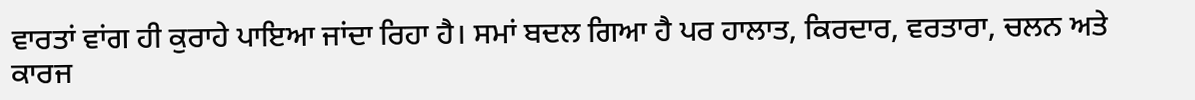ਵਾਰਤਾਂ ਵਾਂਗ ਹੀ ਕੁਰਾਹੇ ਪਾਇਆ ਜਾਂਦਾ ਰਿਹਾ ਹੈ। ਸਮਾਂ ਬਦਲ ਗਿਆ ਹੈ ਪਰ ਹਾਲਾਤ, ਕਿਰਦਾਰ, ਵਰਤਾਰਾ, ਚਲਨ ਅਤੇ ਕਾਰਜ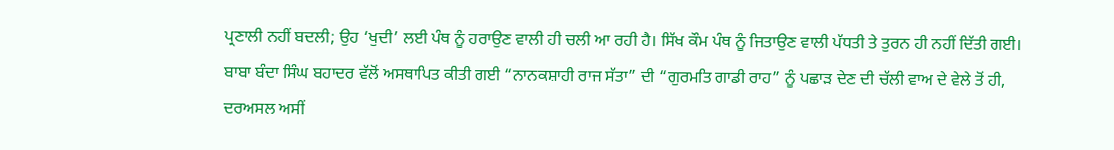ਪ੍ਰਣਾਲੀ ਨਹੀਂ ਬਦਲੀ; ਉਹ ‘ਖੁਦੀ’ ਲਈ ਪੰਥ ਨੂੰ ਹਰਾਉਣ ਵਾਲੀ ਹੀ ਚਲੀ ਆ ਰਹੀ ਹੈ। ਸਿੱਖ ਕੌਮ ਪੰਥ ਨੂੰ ਜਿਤਾਉਣ ਵਾਲੀ ਪੱਧਤੀ ਤੇ ਤੁਰਨ ਹੀ ਨਹੀਂ ਦਿੱਤੀ ਗਈ। ਬਾਬਾ ਬੰਦਾ ਸਿੰਘ ਬਹਾਦਰ ਵੱਲੋਂ ਅਸਥਾਪਿਤ ਕੀਤੀ ਗਈ “ਨਾਨਕਸ਼ਾਹੀ ਰਾਜ ਸੱਤਾ” ਦੀ “ਗੁਰਮਤਿ ਗਾਡੀ ਰਾਹ” ਨੂੰ ਪਛਾੜ ਦੇਣ ਦੀ ਚੱਲੀ ਵਾਅ ਦੇ ਵੇਲੇ ਤੋਂ ਹੀ, ਦਰਅਸਲ ਅਸੀਂ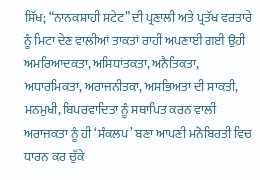ਸਿੱਖ; “ਨਾਨਕਸ਼ਾਹੀ ਸਟੇਟ” ਦੀ ਪ੍ਰਣਾਲੀ ਅਤੇ ਪ੍ਰਤੱਖ ਵਰਤਾਰੇ ਨੂੰ ਮਿਟਾ ਦੇਣ ਵਾਲੀਆਂ ਤਾਕਤਾਂ ਰਾਹੀਂ ਅਪਣਾਈ ਗਈ ਉਹੀ ਅਮਰਿਆਦਕਤਾ, ਅਸਿਧਾਂਤਕਤਾ, ਅਨੈਤਿਕਤਾ, ਅਧਾਰਮਿਕਤਾ, ਅਰਾਜਨੀਤਕਾ, ਅਸਭਿਅਤਾ ਦੀ ਸਾਕਤੀ, ਮਨਮੁਖੀ, ਬਿਪਰਵਾਦਿਤਾ ਨੂੰ ਸਥਾਪਿਤ ਕਰਨ ਵਾਲੀ ਅਰਾਜਕਤਾ ਨੂੰ ਹੀ ‘ਸੰਕਲਪ’ ਬਣਾ ਆਪਣੀ ਮਨੋਬਿਰਤੀ ਵਿਚ ਧਾਰਨ ਕਰ ਚੁੱਕੇ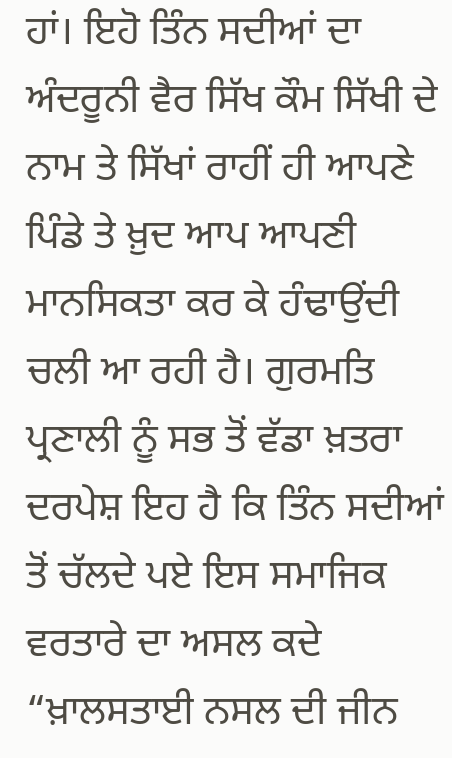ਹਾਂ। ਇਹੋ ਤਿੰਨ ਸਦੀਆਂ ਦਾ ਅੰਦਰੂਨੀ ਵੈਰ ਸਿੱਖ ਕੌਮ ਸਿੱਖੀ ਦੇ ਨਾਮ ਤੇ ਸਿੱਖਾਂ ਰਾਹੀਂ ਹੀ ਆਪਣੇ ਪਿੰਡੇ ਤੇ ਖ਼ੁਦ ਆਪ ਆਪਣੀ ਮਾਨਸਿਕਤਾ ਕਰ ਕੇ ਹੰਢਾਉਂਦੀ ਚਲੀ ਆ ਰਹੀ ਹੈ। ਗੁਰਮਤਿ ਪ੍ਰਣਾਲੀ ਨੂੰ ਸਭ ਤੋਂ ਵੱਡਾ ਖ਼ਤਰਾ ਦਰਪੇਸ਼ ਇਹ ਹੈ ਕਿ ਤਿੰਨ ਸਦੀਆਂ ਤੋਂ ਚੱਲਦੇ ਪਏ ਇਸ ਸਮਾਜਿਕ ਵਰਤਾਰੇ ਦਾ ਅਸਲ ਕਦੇ “ਖ਼ਾਲਸਤਾਈ ਨਸਲ ਦੀ ਜੀਨ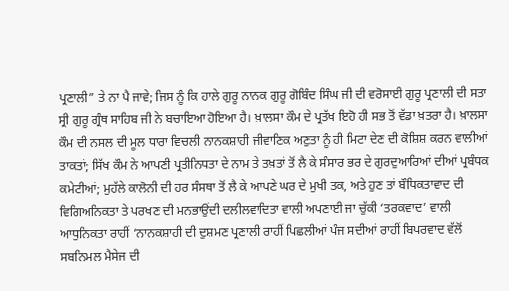ਪ੍ਰਣਾਲੀ” ਤੇ ਨਾ ਪੈ ਜਾਵੇ; ਜਿਸ ਨੂੰ ਕਿ ਹਾਲੇ ਗੁਰੂ ਨਾਨਕ ਗੁਰੂ ਗੋਬਿੰਦ ਸਿੰਘ ਜੀ ਦੀ ਵਰੋਸਾਈ ਗੁਰੂ ਪ੍ਰਣਾਲੀ ਦੀ ਸਤਾ ਸ੍ਰੀ ਗੁਰੂ ਗ੍ਰੰਥ ਸਾਹਿਬ ਜੀ ਨੇ ਬਚਾਇਆ ਹੋਇਆ ਹੈ। ਖ਼ਾਲਸਾ ਕੌਮ ਦੇ ਪ੍ਰਤੱਖ ਇਹੋ ਹੀ ਸਭ ਤੋਂ ਵੱਡਾ ਖ਼ਤਰਾ ਹੈ। ਖ਼ਾਲਸਾ ਕੌਮ ਦੀ ਨਸਲ ਦੀ ਮੂਲ ਧਾਰਾ ਵਿਚਲੀ ਨਾਨਕਸ਼ਾਹੀ ਜੀਵਾਣਿਕ ਅਣੁਤਾ ਨੂੰ ਹੀ ਮਿਟਾ ਦੇਣ ਦੀ ਕੋਸ਼ਿਸ਼ ਕਰਨ ਵਾਲੀਆਂ ਤਾਕਤਾਂ; ਸਿੱਖ ਕੌਮ ਨੇ ਆਪਣੀ ਪ੍ਰਤੀਨਿਧਤਾ ਦੇ ਨਾਮ ਤੇ ਤਖ਼ਤਾਂ ਤੋਂ ਲੈ ਕੇ ਸੰਸਾਰ ਭਰ ਦੇ ਗੁਰਦੁਆਰਿਆਂ ਦੀਆਂ ਪ੍ਰਬੰਧਕ ਕਮੇਟੀਆਂ; ਮੁਹੱਲੇ ਕਾਲੋਨੀ ਦੀ ਹਰ ਸੰਸਥਾ ਤੋਂ ਲੈ ਕੇ ਆਪਣੇ ਘਰ ਦੇ ਮੁਖੀ ਤਕ, ਅਤੇ ਹੁਣ ਤਾਂ ਬੌਧਿਕਤਾਵਾਦ ਦੀ ਵਿਗਿਅਨਿਕਤਾ ਤੇ ਪਰਖਣ ਦੀ ਮਨਭਾਉਂਦੀ ਦਲੀਲਵਾਦਿਤਾ ਵਾਲੀ ਅਪਣਾਈ ਜਾ ਚੁੱਕੀ ‘ਤਰਕਵਾਦ’ ਵਾਲੀ ਆਧੁਨਿਕਤਾ ਰਾਹੀਂ ‘ਨਾਨਕਸ਼ਾਹੀ ਦੀ ਦੁਸ਼ਮਣ ਪ੍ਰਣਾਲੀ ਰਾਹੀਂ ਪਿਛਲੀਆਂ ਪੰਜ ਸਦੀਆਂ ਰਾਹੀਂ ਬਿਪਰਵਾਦ ਵੱਲੋਂ ਸਬਨਿਮਲ ਮੈਸੇਜ ਦੀ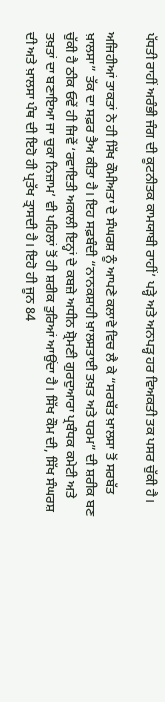ਪੱਧਤੀ ਰਾਹੀਂ ਅਰੰਭੀ ਜੰਗ ਦੀ ਕੂਟਨੀਤਕ ਕਾਮਯਾਬੀ ਰਾਹੀਂ’ ਪੜ੍ਹੇ ਅਤੇ ਅਨਪੜ੍ਹ ਹਰ ਵਿਅਕਤੀ ਤਕ ਪਸਰ ਚੁੱਕੀ ਹੈ।

ਅਜਿਹੀਆਂ ਤਾਕਤਾਂ ਨੇ ਹੀ ਸਿੱਖ ਕੌਮੀਅਤਾ ਦੇ ਸੰਘਰਸ਼ ਨੂੰ ਆਪਣੇ ਕਲਾਵੇ ਵਿਚ ਲੈ ਕੇ “ਸਰਬੱਤ ਖ਼ਾਲਸਾ ਤੋਂ ਸਰਬੱਤ ਖ਼ਾਲਸਾ” ਤੱਕ ਦਾ ਸਫ਼ਰ ਤੈਅ ਕੀਤਾ ਹੈ। ਇਹ ਸਫ਼ਬੰਦੀ “ਨਾਨਕਸ਼ਾਹੀ ਖ਼ਾਲਸਤਾਈ ਤਖ਼ਤ ਅਤੇ ਧਰਮ” ਦੀ ਸ਼ਰੀਕ ਬਣ ਚੁੱਕੀ ਹੈ ਠੀਕ ਓਵੇਂ ਹੀ ਜਿਵੇਂ ‘ਰਵਾਇਤੀ ਅਕਾਲੀ ਇਨ੍ਹਾਂ ਦੇ ਕਬਜ਼ੇ ਅਧੀਨ ਸ਼੍ਰੋਮਣੀ ਗੁਰਦੁਆਰਾ ਪ੍ਰਬੰਧਕ ਕਮੇਟੀ ਅਤੇ ਤਖ਼ਤਾਂ ਦਾ ਬਣਾਇਆ ਜਾ ਚੁਕਾ ਨਿਜ਼ਾਮ’ ਵੀ ਪਹਿਲਾਂ ਤੋਂ ਹੀ ਸ਼ਰੀਕ ਤੁਰਿਆਂ ਆਉਂਦਾ ਹੈ। ਸਿੱਖ ਕੌਮ ਦੀ, ਸਿੱਖ ਸੰਘਰਸ਼ ਦੀ ਅਤੇ ਖ਼ਾਲਸਾ ਪੰਥ ਦੀ ਇਹੋ ਹੀ ਪ੍ਰਤੱਖ ਤ੍ਰਾਸਦੀ ਹੈ। ਇਹੋ ਹੀ ਜੂਨ 84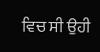ਵਿਚ ਸੀ ਉਹੀ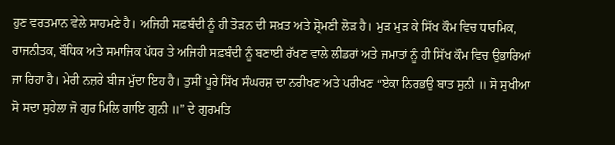ਹੁਣ ਵਰਤਮਾਨ ਵੇਲੇ ਸਾਹਮਣੇ ਹੈ। ਅਜਿਹੀ ਸਫ਼ਬੰਦੀ ਨੂੰ ਹੀ ਤੋੜਨ ਦੀ ਸਖ਼ਤ ਅਤੇ ਸ਼੍ਰੋਮਣੀ ਲੋੜ ਹੈ। ਮੁੜ ਮੁੜ ਕੇ ਸਿੱਖ ਕੌਮ ਵਿਚ ਧਾਰਮਿਕ, ਰਾਜਨੀਤਕ, ਬੌਧਿਕ ਅਤੇ ਸਮਾਜਿਕ ਪੱਧਰ ਤੇ ਅਜਿਹੀ ਸਫ਼ਬੰਦੀ ਨੂੰ ਬਣਾਈ ਰੱਖਣ ਵਾਲੇ ਲੀਡਰਾਂ ਅਤੇ ਜਮਾਤਾਂ ਨੂੰ ਹੀ ਸਿੱਖ ਕੌਮ ਵਿਚ ਉਭਾਰਿਆਂ ਜਾ ਰਿਹਾ ਹੈ। ਮੇਰੀ ਨਜ਼ਰੇ ਬੀਜ ਮੁੱਦਾ ਇਹ ਹੈ। ਤੁਸੀਂ ਪੂਰੇ ਸਿੱਖ ਸੰਘਰਸ਼ ਦਾ ਨਰੀਖਣ ਅਤੇ ਪਰੀਖਣ “ਏਕਾ ਨਿਰਭਉ ਬਾਤ ਸੁਨੀ ॥ ਸੋ ਸੁਖੀਆ ਸੋ ਸਦਾ ਸੁਹੇਲਾ ਜੋ ਗੁਰ ਮਿਲਿ ਗਾਇ ਗੁਨੀ ॥” ਦੇ ਗੁਰਮਤਿ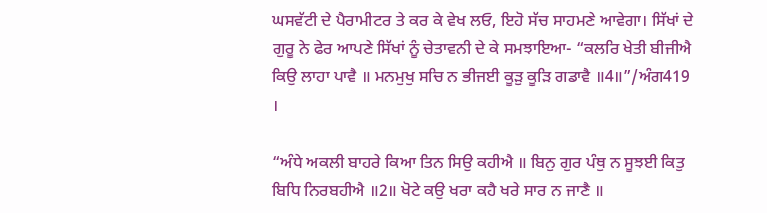ਘਸਵੱਟੀ ਦੇ ਪੈਰਾਮੀਟਰ ਤੇ ਕਰ ਕੇ ਵੇਖ ਲਓ, ਇਹੋ ਸੱਚ ਸਾਹਮਣੇ ਆਵੇਗਾ। ਸਿੱਖਾਂ ਦੇ ਗੁਰੂ ਨੇ ਫੇਰ ਆਪਣੇ ਸਿੱਖਾਂ ਨੂੰ ਚੇਤਾਵਨੀ ਦੇ ਕੇ ਸਮਝਾਇਆ- “ਕਲਰਿ ਖੇਤੀ ਬੀਜੀਐ ਕਿਉ ਲਾਹਾ ਪਾਵੈ ॥ ਮਨਮੁਖੁ ਸਚਿ ਨ ਭੀਜਈ ਕੂੜੁ ਕੂੜਿ ਗਡਾਵੈ ॥4॥”/ਅੰਗ419 ।

“ਅੰਧੇ ਅਕਲੀ ਬਾਹਰੇ ਕਿਆ ਤਿਨ ਸਿਉ ਕਹੀਐ ॥ ਬਿਨੁ ਗੁਰ ਪੰਥੁ ਨ ਸੂਝਈ ਕਿਤੁ ਬਿਧਿ ਨਿਰਬਹੀਐ ॥2॥ ਖੋਟੇ ਕਉ ਖਰਾ ਕਹੈ ਖਰੇ ਸਾਰ ਨ ਜਾਣੈ ॥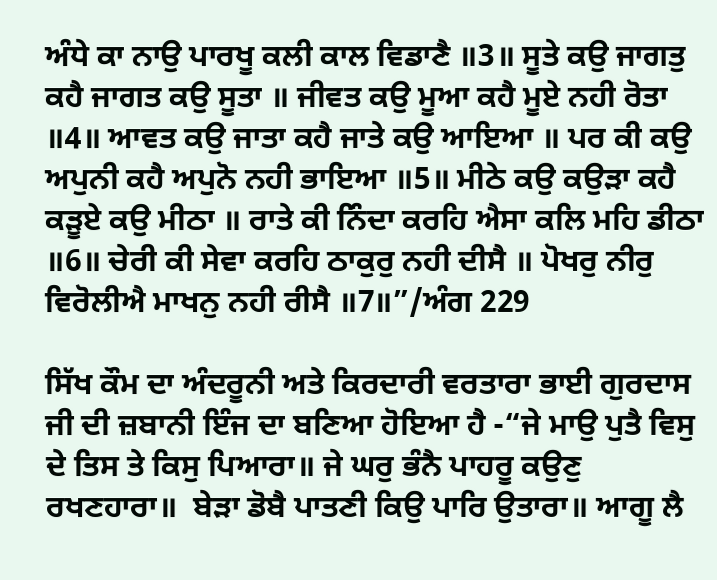ਅੰਧੇ ਕਾ ਨਾਉ ਪਾਰਖੂ ਕਲੀ ਕਾਲ ਵਿਡਾਣੈ ॥3॥ ਸੂਤੇ ਕਉ ਜਾਗਤੁ ਕਹੈ ਜਾਗਤ ਕਉ ਸੂਤਾ ॥ ਜੀਵਤ ਕਉ ਮੂਆ ਕਹੈ ਮੂਏ ਨਹੀ ਰੋਤਾ ॥4॥ ਆਵਤ ਕਉ ਜਾਤਾ ਕਹੈ ਜਾਤੇ ਕਉ ਆਇਆ ॥ ਪਰ ਕੀ ਕਉ ਅਪੁਨੀ ਕਹੈ ਅਪੁਨੋ ਨਹੀ ਭਾਇਆ ॥5॥ ਮੀਠੇ ਕਉ ਕਉੜਾ ਕਹੈ ਕੜੂਏ ਕਉ ਮੀਠਾ ॥ ਰਾਤੇ ਕੀ ਨਿੰਦਾ ਕਰਹਿ ਐਸਾ ਕਲਿ ਮਹਿ ਡੀਠਾ ॥6॥ ਚੇਰੀ ਕੀ ਸੇਵਾ ਕਰਹਿ ਠਾਕੁਰੁ ਨਹੀ ਦੀਸੈ ॥ ਪੋਖਰੁ ਨੀਰੁ ਵਿਰੋਲੀਐ ਮਾਖਨੁ ਨਹੀ ਰੀਸੈ ॥7॥”/ਅੰਗ 229

ਸਿੱਖ ਕੌਮ ਦਾ ਅੰਦਰੂਨੀ ਅਤੇ ਕਿਰਦਾਰੀ ਵਰਤਾਰਾ ਭਾਈ ਗੁਰਦਾਸ ਜੀ ਦੀ ਜ਼ਬਾਨੀ ਇੰਜ ਦਾ ਬਣਿਆ ਹੋਇਆ ਹੈ -“ਜੇ ਮਾਉ ਪੁਤੈ ਵਿਸੁ ਦੇ ਤਿਸ ਤੇ ਕਿਸੁ ਪਿਆਰਾ॥ ਜੇ ਘਰੁ ਭੰਨੈ ਪਾਹਰੂ ਕਉਣੁ ਰਖਣਹਾਰਾ॥  ਬੇੜਾ ਡੋਬੈ ਪਾਤਣੀ ਕਿਉ ਪਾਰਿ ਉਤਾਰਾ॥ ਆਗੂ ਲੈ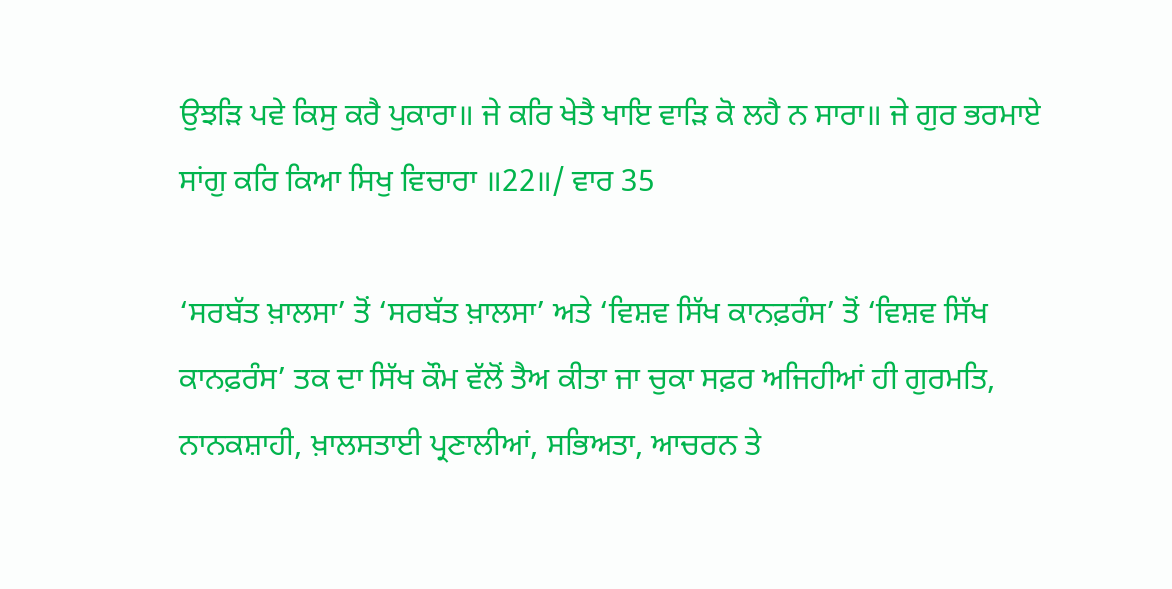ਉਝੜਿ ਪਵੇ ਕਿਸੁ ਕਰੈ ਪੁਕਾਰਾ॥ ਜੇ ਕਰਿ ਖੇਤੈ ਖਾਇ ਵਾੜਿ ਕੋ ਲਹੈ ਨ ਸਾਰਾ॥ ਜੇ ਗੁਰ ਭਰਮਾਏ ਸਾਂਗੁ ਕਰਿ ਕਿਆ ਸਿਖੁ ਵਿਚਾਰਾ ॥22॥/ ਵਾਰ 35

‘ਸਰਬੱਤ ਖ਼ਾਲਸਾ’ ਤੋਂ ‘ਸਰਬੱਤ ਖ਼ਾਲਸਾ’ ਅਤੇ ‘ਵਿਸ਼ਵ ਸਿੱਖ ਕਾਨਫ਼ਰੰਸ’ ਤੋਂ ‘ਵਿਸ਼ਵ ਸਿੱਖ ਕਾਨਫ਼ਰੰਸ’ ਤਕ ਦਾ ਸਿੱਖ ਕੌਮ ਵੱਲੋਂ ਤੈਅ ਕੀਤਾ ਜਾ ਚੁਕਾ ਸਫ਼ਰ ਅਜਿਹੀਆਂ ਹੀ ਗੁਰਮਤਿ, ਨਾਨਕਸ਼ਾਹੀ, ਖ਼ਾਲਸਤਾਈ ਪ੍ਰਣਾਲੀਆਂ, ਸਭਿਅਤਾ, ਆਚਰਨ ਤੇ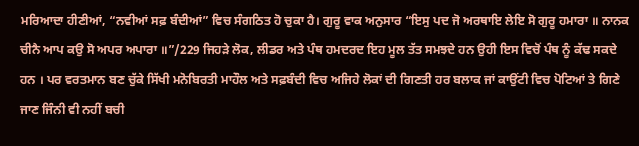ਮਰਿਆਦਾ ਹੀਣੀਆਂ, “ਨਵੀਆਂ ਸਫ਼ ਬੰਦੀਆਂ” ਵਿਚ ਸੰਗਠਿਤ ਹੋ ਚੁਕਾ ਹੈ। ਗੁਰੂ ਵਾਕ ਅਨੁਸਾਰ “ਇਸੁ ਪਦ ਜੋ ਅਰਥਾਇ ਲੇਇ ਸੋ ਗੁਰੂ ਹਮਾਰਾ ॥ ਨਾਨਕ ਚੀਨੈ ਆਪ ਕਉ ਸੋ ਅਪਰ ਅਪਾਰਾ ॥”/229 ਜਿਹੜੇ ਲੋਕ, ਲੀਡਰ ਅਤੇ ਪੰਥ ਹਮਦਰਦ ਇਹ ਮੂਲ ਤੱਤ ਸਮਝਦੇ ਹਨ ਉਹੀ ਇਸ ਵਿਚੋਂ ਪੰਥ ਨੂੰ ਕੱਢ ਸਕਦੇ ਹਨ । ਪਰ ਵਰਤਮਾਨ ਬਣ ਚੁੱਕੇ ਸਿੱਖੀ ਮਨੋਬਿਰਤੀ ਮਾਹੌਲ ਅਤੇ ਸਫ਼ਬੰਦੀ ਵਿਚ ਅਜਿਹੇ ਲੋਕਾਂ ਦੀ ਗਿਣਤੀ ਹਰ ਬਲਾਕ ਜਾਂ ਕਾਉਂਟੀ ਵਿਚ ਪੋਟਿਆਂ ਤੇ ਗਿਣੇ ਜਾਣ ਜਿੰਨੀ ਵੀ ਨਹੀਂ ਬਚੀ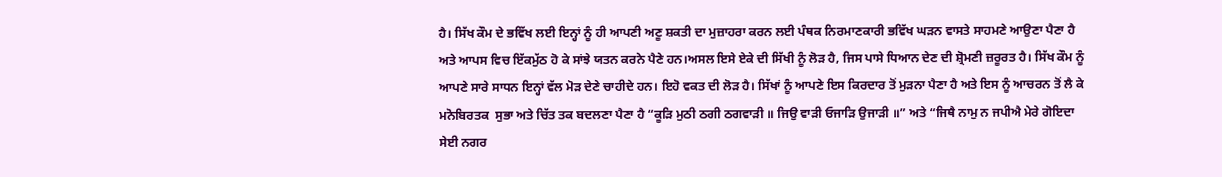ਹੈ। ਸਿੱਖ ਕੌਮ ਦੇ ਭਵਿੱਖ ਲਈ ਇਨ੍ਹਾਂ ਨੂੰ ਹੀ ਆਪਣੀ ਅਣੂ ਸ਼ਕਤੀ ਦਾ ਮੁਜ਼ਾਹਰਾ ਕਰਨ ਲਈ ਪੰਥਕ ਨਿਰਮਾਣਕਾਰੀ ਭਵਿੱਖ ਘੜਨ ਵਾਸਤੇ ਸਾਹਮਣੇ ਆਉਣਾ ਪੈਣਾ ਹੈ ਅਤੇ ਆਪਸ ਵਿਚ ਇੱਕਮੁੱਠ ਹੋ ਕੇ ਸਾਂਝੇ ਯਤਨ ਕਰਨੇ ਪੈਣੇ ਹਨ।ਅਸਲ ਇਸੇ ਏਕੇ ਦੀ ਸਿੱਖੀ ਨੂੰ ਲੋੜ ਹੈ, ਜਿਸ ਪਾਸੇ ਧਿਆਨ ਦੇਣ ਦੀ ਸ਼੍ਰੋਮਣੀ ਜ਼ਰੂਰਤ ਹੈ। ਸਿੱਖ ਕੌਮ ਨੂੰ ਆਪਣੇ ਸਾਰੇ ਸਾਧਨ ਇਨ੍ਹਾਂ ਵੱਲ ਮੋੜ ਦੇਣੇ ਚਾਹੀਦੇ ਹਨ। ਇਹੋ ਵਕਤ ਦੀ ਲੋੜ ਹੈ। ਸਿੱਖਾਂ ਨੂੰ ਆਪਣੇ ਇਸ ਕਿਰਦਾਰ ਤੋਂ ਮੁੜਨਾ ਪੈਣਾ ਹੈ ਅਤੇ ਇਸ ਨੂੰ ਆਚਰਨ ਤੋਂ ਲੈ ਕੇ ਮਨੋਬਿਰਤਕ  ਸੁਭਾ ਅਤੇ ਚਿੱਤ ਤਕ ਬਦਲਣਾ ਪੈਣਾ ਹੈ “ਕੂੜਿ ਮੁਠੀ ਠਗੀ ਠਗਵਾੜੀ ॥ ਜਿਉ ਵਾੜੀ ਓਜਾੜਿ ਉਜਾੜੀ ॥” ਅਤੇ “ਜਿਥੈ ਨਾਮੁ ਨ ਜਪੀਐ ਮੇਰੇ ਗੋਇਦਾ ਸੇਈ ਨਗਰ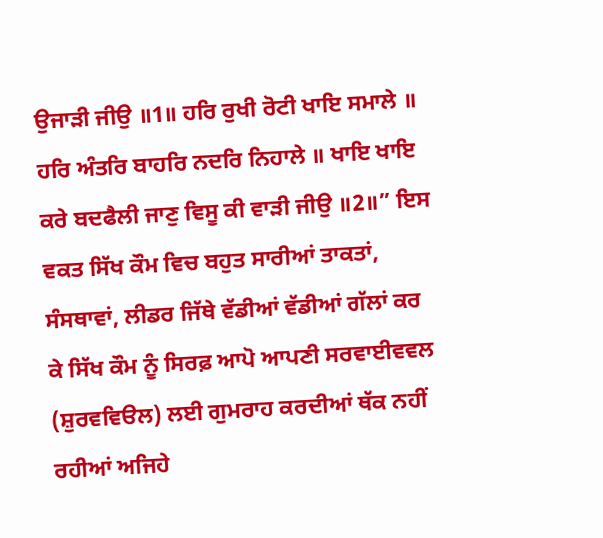ਉਜਾੜੀ ਜੀਉ ॥1॥ ਹਰਿ ਰੁਖੀ ਰੋਟੀ ਖਾਇ ਸਮਾਲੇ ॥ ਹਰਿ ਅੰਤਰਿ ਬਾਹਰਿ ਨਦਰਿ ਨਿਹਾਲੇ ॥ ਖਾਇ ਖਾਇ ਕਰੇ ਬਦਫੈਲੀ ਜਾਣੁ ਵਿਸੂ ਕੀ ਵਾੜੀ ਜੀਉ ॥2॥” ਇਸ ਵਕਤ ਸਿੱਖ ਕੌਮ ਵਿਚ ਬਹੁਤ ਸਾਰੀਆਂ ਤਾਕਤਾਂ, ਸੰਸਥਾਵਾਂ, ਲੀਡਰ ਜਿੱਥੇ ਵੱਡੀਆਂ ਵੱਡੀਆਂ ਗੱਲਾਂ ਕਰ ਕੇ ਸਿੱਖ ਕੌਮ ਨੂੰ ਸਿਰਫ਼ ਆਪੋ ਆਪਣੀ ਸਰਵਾਈਵਵਲ (ਸ਼ੁਰਵਵਿੳਲ) ਲਈ ਗੁਮਰਾਹ ਕਰਦੀਆਂ ਥੱਕ ਨਹੀਂ ਰਹੀਆਂ ਅਜਿਹੇ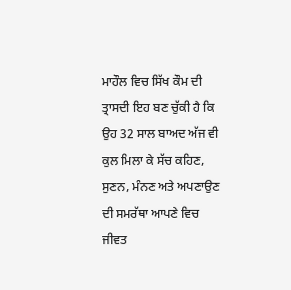ਮਾਹੌਲ ਵਿਚ ਸਿੱਖ ਕੌਮ ਦੀ ਤ੍ਰਾਸਦੀ ਇਹ ਬਣ ਚੁੱਕੀ ਹੈ ਕਿ ਉਹ 32 ਸਾਲ ਬਾਅਦ ਅੱਜ ਵੀ ਕੁਲ ਮਿਲਾ ਕੇ ਸੱਚ ਕਹਿਣ, ਸੁਣਨ, ਮੰਨਣ ਅਤੇ ਅਪਣਾਉਣ ਦੀ ਸਮਰੱਥਾ ਆਪਣੇ ਵਿਚ ਜੀਵਤ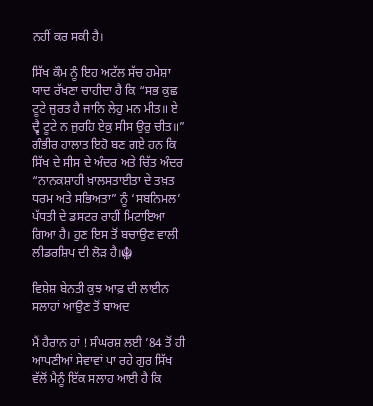ਨਹੀਂ ਕਰ ਸਕੀ ਹੈ।

ਸਿੱਖ ਕੌਮ ਨੂੰ ਇਹ ਅਟੱਲ ਸੱਚ ਹਮੇਸ਼ਾ ਯਾਦ ਰੱਖਣਾ ਚਾਹੀਦਾ ਹੈ ਕਿ “ਸਭ ਕੁਛ ਟੂਟੇ ਜੁਰਤ ਹੈ ਜਾਨਿ ਲੇਹੁ ਮਨ ਮੀਤ॥ ਏ ਦ੍ਵੈ ਟੂਟੇ ਨ ਜੁਰਹਿ ਏਕੁ ਸੀਸ ਉਰੁ ਚੀਤ॥” ਗੰਭੀਰ ਹਾਲਾਤ ਇਹੋ ਬਣ ਗਏ ਹਨ ਕਿ ਸਿੱਖ ਦੇ ਸੀਸ ਦੇ ਅੰਦਰ ਅਤੇ ਚਿੱਤ ਅੰਦਰ “ਨਾਨਕਸ਼ਾਹੀ ਖ਼ਾਲਸਤਾਈਤਾ ਦੇ ਤਖ਼ਤ ਧਰਮ ਅਤੇ ਸਭਿਅਤਾ” ਨੂੰ ‘ਸਬਨਿਮਲ’ ਪੱਧਤੀ ਦੇ ਡਸਟਰ ਰਾਹੀਂ ਮਿਟਾਇਆ ਗਿਆ ਹੈ। ਹੁਣ ਇਸ ਤੋਂ ਬਚਾਉਣ ਵਾਲੀ ਲੀਡਰਸ਼ਿਪ ਦੀ ਲੋੜ ਹੈ।☬

ਵਿਸ਼ੇਸ਼ ਬੇਨਤੀ ਕੁਝ ਆਫ਼ ਦੀ ਲਾਈਨ ਸਲਾਹਾਂ ਆਉਣ ਤੋਂ ਬਾਅਦ

ਮੈਂ ਹੈਰਾਨ ਹਾਂ ! ਸੰਘਰਸ਼ ਲਈ ’84 ਤੋਂ ਹੀ ਆਪਣੀਆਂ ਸੇਵਾਵਾਂ ਪਾ ਰਹੇ ਗੁਰ ਸਿੱਖ ਵੱਲੋਂ ਮੈਨੂੰ ਇੱਕ ਸਲਾਹ ਆਈ ਹੈ ਕਿ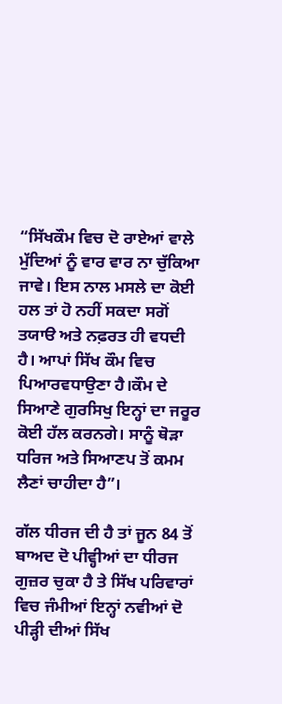“ਸਿੱਖਕੌਮ ਵਿਚ ਦੋ ਰਾਏਆਂ ਵਾਲੇ ਮੁੱਦਿਆਂ ਨੂੰ ਵਾਰ ਵਾਰ ਨਾ ਚੁੱਕਿਆ ਜਾਵੇ। ਇਸ ਨਾਲ ਮਸਲੇ ਦਾ ਕੋਈ ਹਲ ਤਾਂ ਹੋ ਨਹੀਂ ਸਕਦਾ ਸਗੋਂ ਤਯਾੳ ਅਤੇ ਨਫ਼ਰਤ ਹੀ ਵਧਦੀ ਹੈ। ਆਪਾਂ ਸਿੱਖ ਕੌਮ ਵਿਚ ਪਿਆਰਵਧਾਉਣਾ ਹੈ।ਕੌਮ ਦੇ ਸਿਆਣੇ ਗੁਰਸਿਖੁ ਇਨ੍ਹਾਂ ਦਾ ਜਰੂਰ ਕੋਈ ਹੱਲ ਕਰਨਗੇ। ਸਾਨੂੰ ਥੋੜਾ ਧਰਿਜ ਅਤੇ ਸਿਆਣਪ ਤੋਂ ਕਮਮ ਲੈਣਾਂ ਚਾਹੀਦਾ ਹੈ”।

ਗੱਲ ਧੀਰਜ ਦੀ ਹੈ ਤਾਂ ਜੂਨ 84 ਤੋਂ ਬਾਅਦ ਦੋ ਪੀਵ੍ਹੀਆਂ ਦਾ ਧੀਰਜ ਗੁਜ਼ਰ ਚੁਕਾ ਹੈ ਤੇ ਸਿੱਖ ਪਰਿਵਾਰਾਂ ਵਿਚ ਜੰਮੀਆਂ ਇਨ੍ਹਾਂ ਨਵੀਆਂ ਦੋ ਪੀੜ੍ਹੀ ਦੀਆਂ ਸਿੱਖ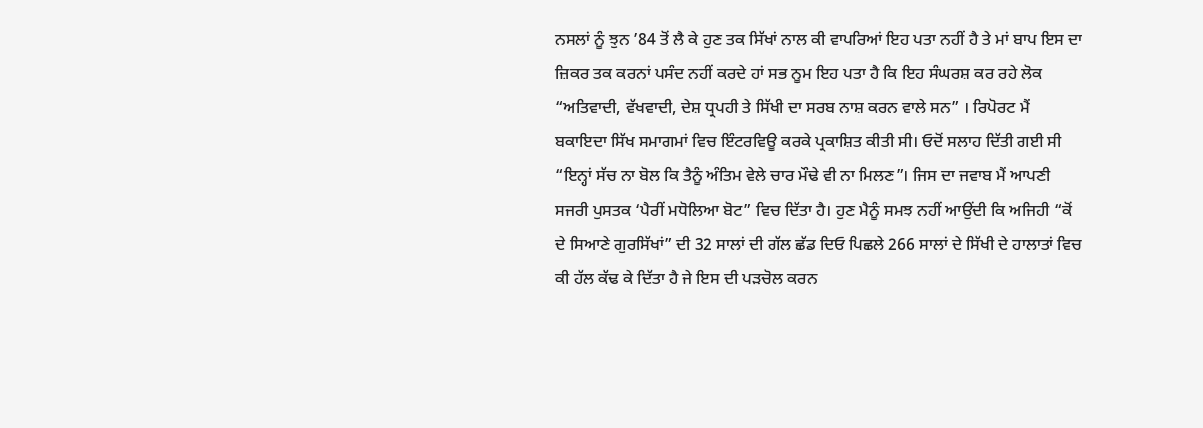ਨਸਲਾਂ ਨੂੰ ਝੁਨ ’84 ਤੋਂ ਲੈ ਕੇ ਹੁਣ ਤਕ ਸਿੱਖਾਂ ਨਾਲ ਕੀ ਵਾਪਰਿਆਂ ਇਹ ਪਤਾ ਨਹੀਂ ਹੈ ਤੇ ਮਾਂ ਬਾਪ ਇਸ ਦਾ ਜ਼ਿਕਰ ਤਕ ਕਰਨਾਂ ਪਸੰਦ ਨਹੀਂ ਕਰਦੇ ਹਾਂ ਸਭ ਨੂਮ ਇਹ ਪਤਾ ਹੈ ਕਿ ਇਹ ਸੰਘਰਸ਼ ਕਰ ਰਹੇ ਲੋਕ “ਅਤਿਵਾਦੀ, ਵੱਖਵਾਦੀ, ਦੇਸ਼ ਧ੍ਰਪਹੀ ਤੇ ਸਿੱਖੀ ਦਾ ਸਰਬ ਨਾਸ਼ ਕਰਨ ਵਾਲੇ ਸਨ” । ਰਿਪੋਰਟ ਮੈਂ ਬਕਾਇਦਾ ਸਿੱਖ ਸਮਾਗਮਾਂ ਵਿਚ ਇੰਟਰਵਿਊ ਕਰਕੇ ਪ੍ਰਕਾਸ਼ਿਤ ਕੀਤੀ ਸੀ। ਓਦੋਂ ਸਲਾਹ ਦਿੱਤੀ ਗਈ ਸੀ “ਇਨ੍ਹਾਂ ਸੱਚ ਨਾ ਬੋਲ ਕਿ ਤੈਨੂੰ ਅੰਤਿਮ ਵੇਲੇ ਚਾਰ ਮੌਢੇ ਵੀ ਨਾ ਮਿਲਣ”। ਜਿਸ ਦਾ ਜਵਾਬ ਮੈਂ ਆਪਣੀ ਸਜਰੀ ਪੁਸਤਕ ‘ਪੈਰੀਂ ਮਧੋਲਿਆ ਬੋਟ” ਵਿਚ ਦਿੱਤਾ ਹੈ। ਹੁਣ ਮੈਨੂੰ ਸਮਝ ਨਹੀਂ ਆਉਂਦੀ ਕਿ ਅਜਿਹੀ “ਕੋਂ ਦੇ ਸਿਆਣੇ ਗੁਰਸਿੱਖਾਂ” ਦੀ 32 ਸਾਲਾਂ ਦੀ ਗੱਲ ਛੱਡ ਦਿਓ ਪਿਛਲੇ 266 ਸਾਲਾਂ ਦੇ ਸਿੱਖੀ ਦੇ ਹਾਲਾਤਾਂ ਵਿਚ ਕੀ ਹੱਲ ਕੱਢ ਕੇ ਦਿੱਤਾ ਹੈ ਜੇ ਇਸ ਦੀ ਪੜਚੋਲ ਕਰਨ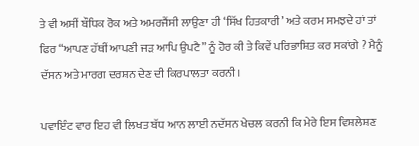ਤੇ ਵੀ ਅਸੀਂ ਬੌਧਿਕ ਰੋਕ ਅਤੇ ਅਮਰਜੈਂਸੀ ਲਾਉਣਾ ਹੀ ‘ਸਿੱਖ ਹਿਤਕਾਰੀ’ ਅਤੇ ਕਰਮ ਸਮਝਦੇ ਹਾਂ ਤਾਂ ਫਿਰ “ਆਪਣ ਹੱਥੀਂ ਆਪਣੀ ਜੜ ਆਪਿ ਉਪਟੈ” ਨੂੰ ਹੋਰ ਕੀ ਤੇ ਕਿਵੇਂ ਪਰਿਭਾਸ਼ਿਤ ਕਰ ਸਕਾਂਗੇ ? ਮੈਨੂੰ ਦੱਸਨ ਅਤੇ ਮਾਰਗ ਦਰਸ਼ਨ ਦੇਣ ਦੀ ਕਿਰਪਾਲਤਾ ਕਰਨੀ।

ਪਵਾਇੰਟ ਵਾਰ ਇਹ ਵੀ ਲਿਖਤ ਬੱਧ ਆਨ ਲਾਈ ਨਦੱਸਨ ਖੇਚਲ ਕਰਨੀ ਕਿ ਮੇਰੇ ਇਸ ਵਿਸ਼ਲੇਸ਼ਣ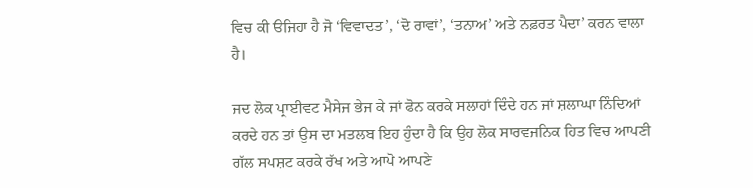ਵਿਚ ਕੀ ੳਜਿਹਾ ਹੈ ਜੋ ‘ਵਿਵਾਦਤ’, ‘ਦੋ ਰਾਵਾਂ’, ‘ਤਨਾਅ’ ਅਤੇ ਨਫ਼ਰਤ ਪੈਦਾ’ ਕਰਨ ਵਾਲਾ ਹੈ।

ਜਦ ਲੋਕ ਪ੍ਰਾਈਵਟ ਮੈਸੇਜ ਭੇਜ ਕੇ ਜਾਂ ਫੋਨ ਕਰਕੇ ਸਲਾਹਾਂ ਦਿੰਦੇ ਹਨ ਜਾਂ ਸ਼ਲਾਘਾ ਨਿੰਦਿਆਂ ਕਰਦੇ ਹਨ ਤਾਂ ਉਸ ਦਾ ਮਤਲਬ ਇਹ ਹੁੰਦਾ ਹੈ ਕਿ ਉਹ ਲੋਕ ਸਾਰਵਜਨਿਕ ਹਿਤ ਵਿਚ ਆਪਣੀ ਗੱਲ ਸਪਸ਼ਟ ਕਰਕੇ ਰੱਖ ਅਤੇ ਆਪੋ ਆਪਣੇ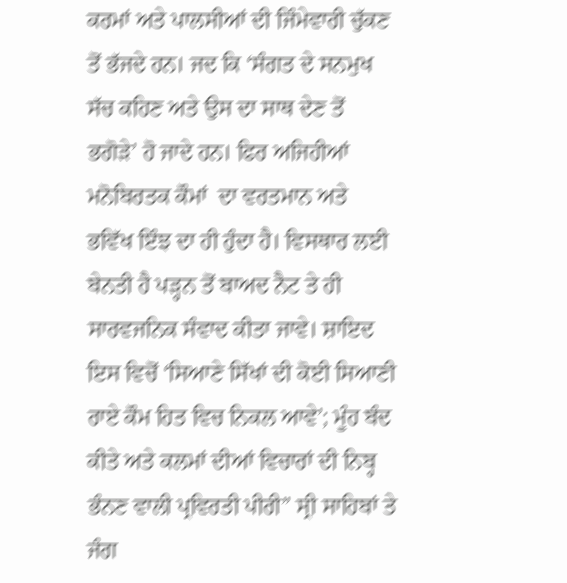ਕਰਮਾਂ ਅਤੇ ਪਾਲਸੀਆਂ ਦੀ ਜਿੰਮੇਵਾਰੀ ਚੁੱਕਣ ਤੋਂ ਭੱਜਦੇ ਹਨ। ਜਦ ਕਿ ‘ਸੰਗਤ ਦੇ ਸਨਮੁਖ ਸੱਚ ਕਹਿਣ ਅਤੇ ਉਸ ਦਾ ਸਾਥ ਦੇਣ ਤੋਂ ਭਗੋੜੇ’ ਹੋ ਜਾਦੇ ਹਨ। ਫਿਰ ਅਜਿਹੀਆਂ ਮਨੋਬਿਰਤਕ ਕੌਮਾਂ  ਦਾ ਵਰਤਮਾਨ ਅਤੇ ਭਵਿੱਖ ਇੰਝ ਦਾ ਹੀ ਹੁੰਦਾ ਹੈ। ਵਿਸਥਾਰ ਲਈ ਬੇਨਤੀ ਹੈ ਪੜ੍ਹਨ ਤੋਂ ਬਾਅਦ ਨੈਟ ਤੇ ਹੀ ਸਾਰਵਜਨਿਕ ਸੰਵਾਦ ਕੀਤਾ ਜਾਵੇ। ਸ਼ਾਇਦ ਇਸ ਵਿਚੋਂ ‘ਸਿਆਣੇ ਸਿੱਖਾਂ ਦੀ ਕੋਈ ਸਿਆਣੀ ਰਾਏ ਕੌਮ ਹਿਤ ਵਿਚ ਨਿਕਲ ਆਵੇ’; ਮੂੰਹ ਬੰਦ ਕੀਤੇ ਅਤੇ ਕਲਮਾਂ ਦੀਆਂ ਵਿਚਾਰਾਂ ਦੀ ਨਿਬ੍ਹ ਭੰਨਣ ਵਾਲੀ ਪ੍ਰਵਿਰਤੀ ਪੀਰੀ” ਸ੍ਰੀ ਸਾਹਿਬਾਂ ਤੇ ਜੰਗ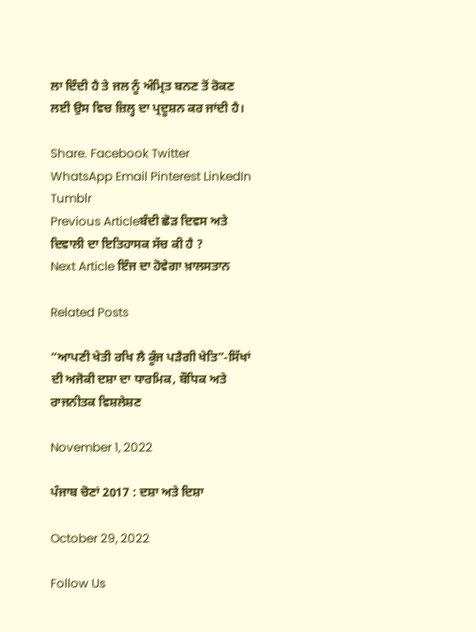ਲਾ ਦਿੰਦੀ ਹੈ ਤੇ ਜਲ ਨੂੰ ਅੰਮ੍ਰਿਤ ਬਨਣ ਤੋਂ ਰੋਕਣ ਲਈ ਉਸ ਵਿਚ ਜ਼ਿਲ੍ਹ ਦਾ ਪ੍ਰਦੂਸ਼ਨ ਕਰ ਜਾਂਦੀ ਹੈ।

Share. Facebook Twitter WhatsApp Email Pinterest LinkedIn Tumblr
Previous Articleਬੰਦੀ ਛੋੜ ਦਿਵਸ ਅਤੇ ਦਿਵਾਲੀ ਦਾ ਇਤਿਹਾਸਕ ਸੱਚ ਕੀ ਹੈ ?
Next Article ਇੰਜ ਦਾ ਹੋਵੇਗਾ ਖ਼ਾਲਸਤਾਨ

Related Posts

“ਆਪਣੀ ਖੇਤੀ ਰਖਿ ਲੈ ਕੂੰਜ ਪੜੈਗੀ ਖੇਤਿ”-ਸਿੱਖਾਂ ਦੀ ਅਜੋਕੀ ਦਸ਼ਾ ਦਾ ਧਾਰਮਿਕ, ਬੌਧਿਕ ਅਤੇ ਰਾਜਨੀਤਕ ਵਿਸ਼ਲੇਸ਼ਣ

November 1, 2022

ਪੰਜਾਬ ਚੋਣਾਂ 2017 : ਦਸ਼ਾ ਅਤੇ ਦਿਸ਼ਾ

October 29, 2022

Follow Us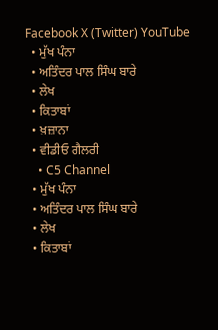Facebook X (Twitter) YouTube
  • ਮੁੱਖ ਪੰਨਾ
  • ਅਤਿੰਦਰ ਪਾਲ ਸਿੰਘ ਬਾਰੇ
  • ਲੇਖ
  • ਕਿਤਾਬਾਂ
  • ਖ਼ਜ਼ਾਨਾ
  • ਵੀਡੀਓ ਗੈਲਰੀ
    • C5 Channel
  • ਮੁੱਖ ਪੰਨਾ
  • ਅਤਿੰਦਰ ਪਾਲ ਸਿੰਘ ਬਾਰੇ
  • ਲੇਖ
  • ਕਿਤਾਬਾਂ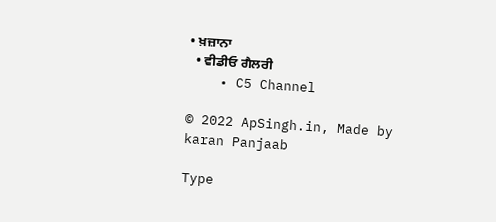• ਖ਼ਜ਼ਾਨਾ
  • ਵੀਡੀਓ ਗੈਲਰੀ
    • C5 Channel

© 2022 ApSingh.in, Made by karan Panjaab

Type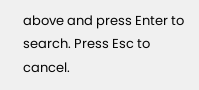above and press Enter to search. Press Esc to cancel.